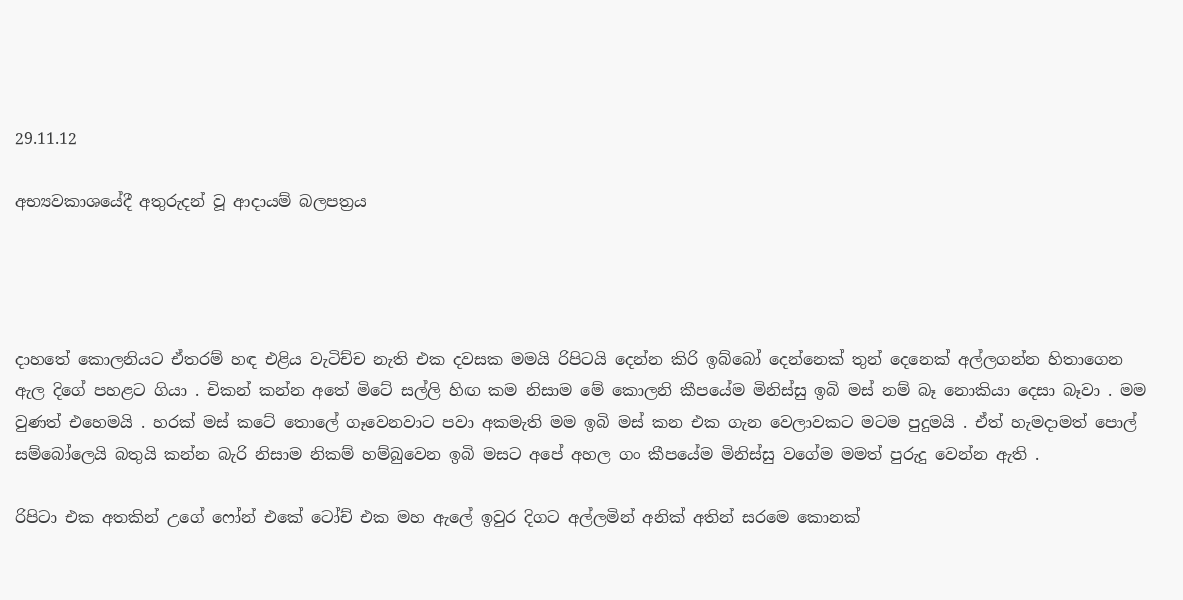29.11.12

අභ්‍යවකාශයේදී අතුරුදන් වූ ආදායම් බලපත්‍රය




දාහතේ කොලනියට ඒතරම් හඳ එළිය වැටිච්ච නැති එක දවසක මමයි රිපිටයි දෙන්න කිරි ඉබ්බෝ දෙන්නෙක් තුන් දෙනෙක් අල්ලගන්න හිතාගෙන ඇල දිගේ පහළට ගියා . චිකන් කන්න අතේ මිටේ සල්ලි හිඟ කම නිසාම මේ කොලනි කීපයේම මිනිස්සු ඉබි මස් නම් බෑ නොකියා දෙසා බෑවා . මම වුණත් එහෙමයි . හරක් මස් කටේ තොලේ ගෑවෙනවාට පවා අකමැති මම ඉබි මස් කන එක ගැන වෙලාවකට මටම පුදුමයි . ඒත් හැමදාමත් පොල් සම්බෝලෙයි බතුයි කන්න බැරි නිසාම නිකම් හම්බුවෙන ඉබි මසට අපේ අහල ගං කීපයේම මිනිස්සු වගේම මමත් පුරුදු වෙන්න ඇති .

රිපිටා එක අතකින් උගේ ෆෝන් එකේ ටෝච් එක මහ ඇලේ ඉවුර දිගට අල්ලමින් අනික් අතින් සරමෙ කොනක්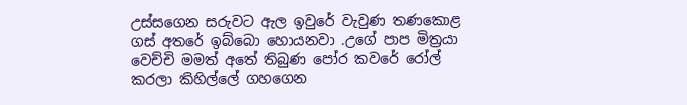උස්සගෙන සරුවට ඇල ඉවුරේ වැවුණ තණකොළ ගස් අතරේ ඉබ්බො හොයනවා .උගේ පාප මිත්‍රයා වෙච්චි මමත් අතේ තිබුණ පෝර කවරේ රෝල් කරලා කිහිල්ලේ ගහගෙන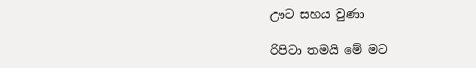ඌට සහය වුණා

රිපිටා තමයි මේ මට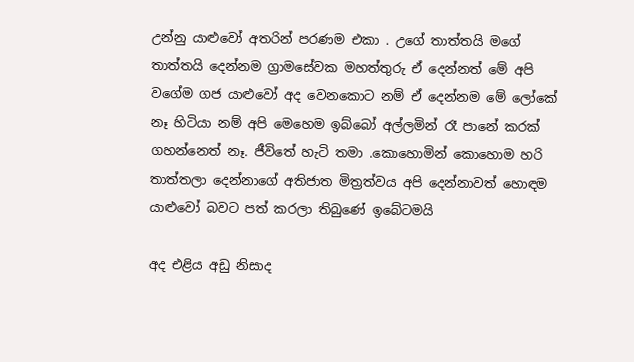උන්නු යාළුවෝ අතරින් පරණම එකා . උගේ තාත්තයි මගේ තාත්තයි දෙන්නම ග්‍රාමසේවක මහත්තුරු ඒ දෙන්නත් මේ අපි වගේම ගජ යාළුවෝ අද වෙනකොට නම් ඒ දෙන්නම මේ ලෝකේ නෑ හිටියා නම් අපි මෙහෙම ඉබ්බෝ අල්ලමින් රෑ පානේ කරක් ගහන්නෙත් නෑ. ජීවිතේ හැටි තමා .කොහොමින් කොහොම හරි තාත්තලා දෙන්නාගේ අතිජාත මිත්‍රත්වය අපි දෙන්නාවත් හොඳම යාළුවෝ බවට පත් කරලා තිබුණේ ඉබේටමයි

අද එළිය අඩු නිසාද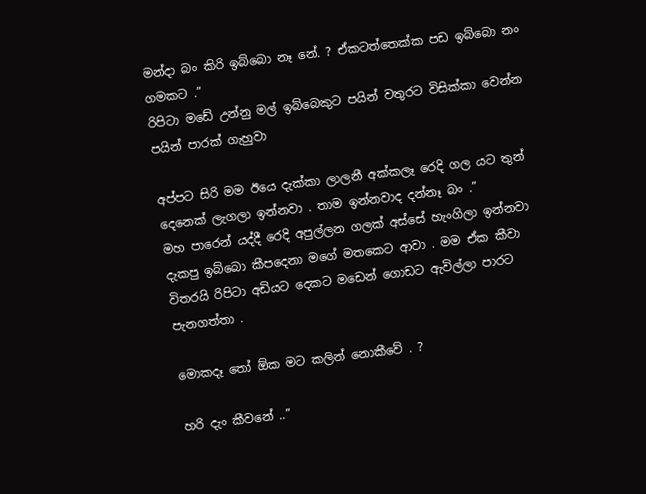මන්දා බං කිරි ඉබ්බො නෑ නේ. ? ඒකටත්තෙක්ක පඩ ඉබ්බො නං ගමකට .”
රිපිටා මඩේ උන්නු මල් ඉබ්බෙකුට පයින් වතුරට විසික්කා වෙන්න පයින් පාරක් ගැහුවා

අප්පට සිරි මම ඊයෙ දැක්කා ලාලනී අක්කලෑ රෙදි ගල යට තුන් දෙනෙක් ලැගලා ඉන්නවා . තාම ඉන්නවාද දන්නෑ බං .”
මහ පාරෙන් යද්දී රෙදි අපුල්ලන ගලක් අස්සේ හැංගිලා ඉන්නවා දැකපු ඉබ්බො කීපදෙනා මගේ මතකෙට ආවා . මම ඒක කීවා විතරයි රිපිටා අඩියට දෙකට මඩෙන් ගොඩට ඇවිල්ලා පාරට පැනගත්තා .

මොකදෑ තෝ ඕක මට කලින් නොකීවේ . ?

හරි දැං කීවනේ ..”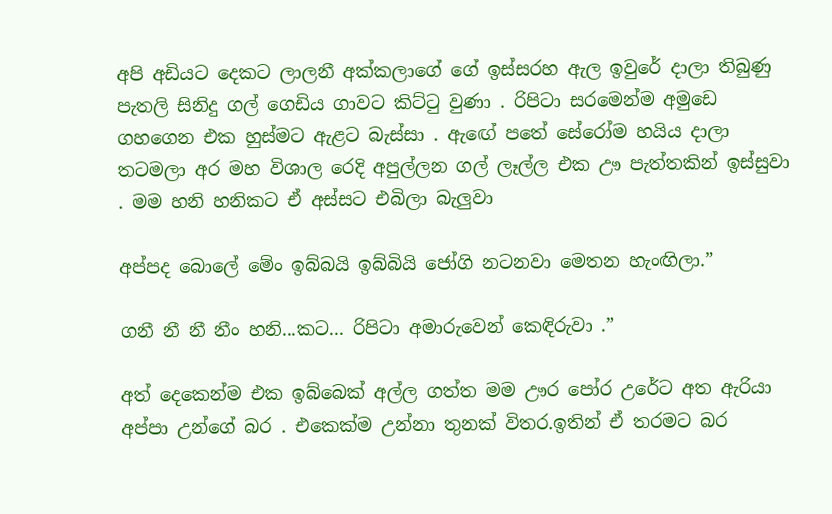අපි අඩියට දෙකට ලාලනී අක්කලාගේ ගේ ඉස්සරහ ඇල ඉවුරේ දාලා තිබුණු පැතලි සිනිදු ගල් ගෙඩිය ගාවට කිට්ටු වුණා . රිපිටා සරමෙන්ම අමුඩෙ ගහගෙන එක හුස්මට ඇළට බැස්සා . ඇඟේ පතේ සේරෝම හයිය දාලා තටමලා අර මහ විශාල රෙදි අපුල්ලන ගල් ලෑල්ල එක ඌ පැත්තකින් ඉස්සුවා . මම හනි හනිකට ඒ අස්සට එබිලා බැලුවා

අප්පද බොලේ මේං ඉබ්බයි ඉබ්බියි ජෝගි නටනවා මෙතන හැංඟිලා.”

ගනී නී නී නීං හනි...කට... රිපිටා අමාරුවෙන් කෙඳිරුවා .”

අත් දෙකෙන්ම එක ඉබ්බෙක් අල්ල ගත්ත මම ඌර පෝර උරේට අත ඇරියා අප්පා උන්ගේ බර . එකෙක්ම උන්නා තුනක් විතර.ඉතින් ඒ තරමට බර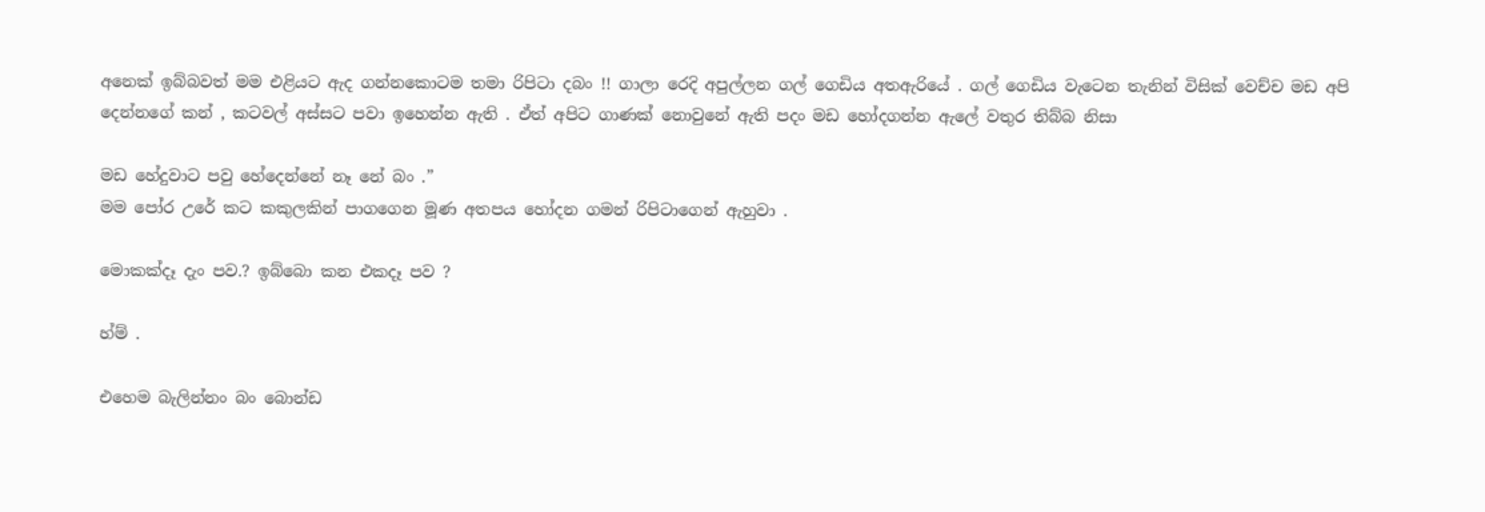අනෙක් ඉබ්බවත් මම එළියට ඇද ගන්නකොටම තමා රිපිටා දබං !! ගාලා රෙදි අපුල්ලන ගල් ගෙඩිය අතඇරියේ . ගල් ගෙඩිය වැටෙන තැනින් විසික් වෙච්ච මඩ අපි දෙන්නගේ කන් , කටවල් අස්සට පවා ඉහෙන්න ඇති . ඒත් අපිට ගාණක් නොවුනේ ඇති පදං මඩ හෝදගන්න ඇලේ වතුර තිබ්බ නිසා

මඩ හේදුවාට පවු හේදෙන්නේ නෑ නේ බං .”
මම පෝර උරේ කට කකුලකින් පාගගෙන මූණ අතපය හෝදන ගමන් රිපිටාගෙන් ඇහුවා .

මොකක්දෑ දැං පව.? ඉබ්බො කන එකදෑ පව ?

හ්ම් .

එහෙම බැලින්නං බං බොන්ඩ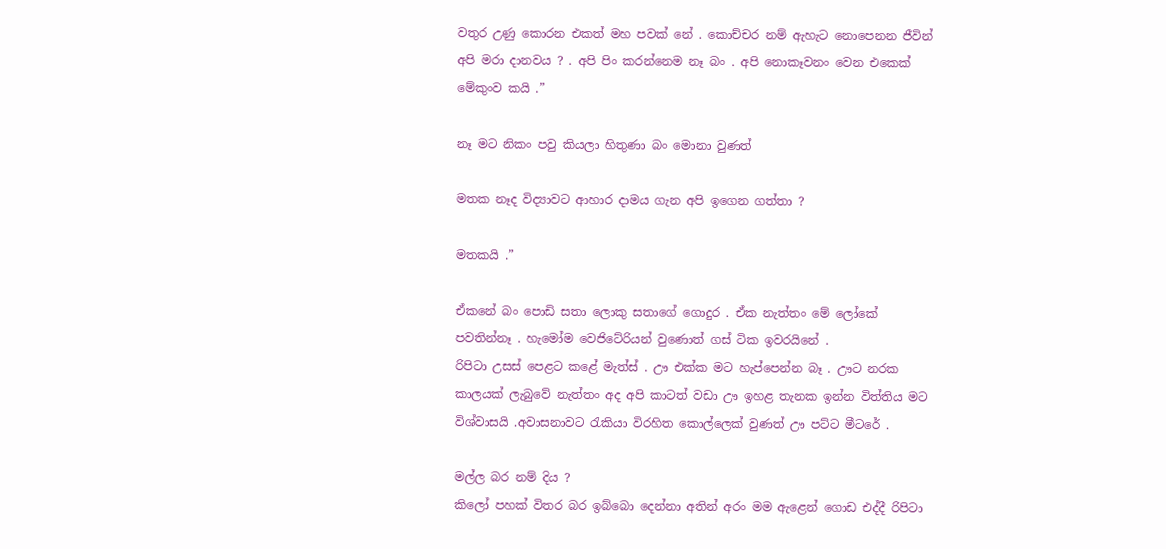වතුර උණු කොරන එකත් මහ පවක් නේ . කොච්චර නම් ඇහැට නොපෙනන ජීවින් අපි මරා දානවය ? . අපි පිං කරන්නෙම නෑ බං . අපි නොකෑවනං වෙන එකෙක් මේකුංව කයි .”

නෑ මට නිකං පවු කියලා හිතුණා බං මොනා වුණත්

මතක නෑද විද්‍යාවට ආහාර දාමය ගැන අපි ඉගෙන ගත්තා ?

මතකයි .”

ඒකනේ බං පොඩි සතා ලොකු සතාගේ ගොදුර . ඒක නැත්තං මේ ලෝකේ පවතින්නෑ . හැමෝම වෙජිටේරියන් වුණොත් ගස් ටික ඉවරයිනේ .
රිපිටා උසස් පෙළට කළේ මැත්ස් . ඌ එක්ක මට හැප්පෙන්න බෑ . ඌට නරක කාලයක් ලැබුවේ නැත්තං අද අපි කාටත් වඩා ඌ ඉහළ තැනක ඉන්න විත්තිය මට විශ්වාසයි .අවාසනාවට රැකියා විරහිත කොල්ලෙක් වුණත් ඌ පට්ට මීටරේ .

මල්ල බර නම් දිය ?
කිලෝ පහක් විතර බර ඉබ්බො දෙන්නා අතින් අරං මම ඇළෙන් ගොඩ එද්දී රිපිටා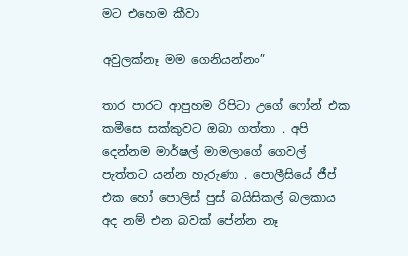මට එහෙම කීවා

අවුලක්නෑ මම ගෙනියන්නං”

තාර පාරට ආපුහම රිපිටා උගේ ෆෝන් එක කමීසෙ සක්කුවට ඔබා ගත්තා . අපි දෙන්නම මාර්ෂල් මාමලාගේ ගෙවල් පැත්තට යන්න හැරුණා . පොලීසියේ ජීප් එක හෝ පොලිස් පුස් බයිසිකල් බලකාය අද නම් එන බවක් පේන්න නෑ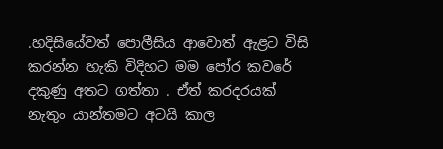.හදිසියේවත් පොලීසිය ආවොත් ඇළට විසි කරන්න හැකි විදිහට මම පෝර කවරේ දකුණු අතට ගත්තා . ඒත් කරදරයක් නැතුං යාන්තමට අටයි කාල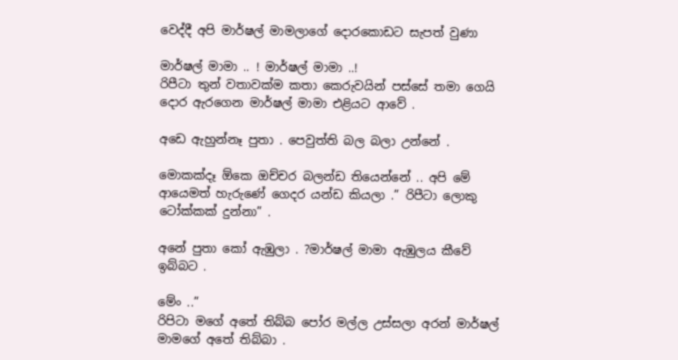වෙද්දී අපි මාර්ෂල් මාමලාගේ දොරකොඩට සැපත් වුණා

මාර්ෂල් මාමා .. ! මාර්ෂල් මාමා ..!
රිපීටා තුන් වතාවක්ම කතා කෙරුවයින් පස්සේ තමා ගෙයි දොර ඇරගෙන මාර්ෂල් මාමා එළියට ආවේ .

අඩෙ ඇහුන්නෑ පුතා . පෙවුත්ති බල බලා උන්නේ .

මොකක්දෑ ඕකෙ ඔච්චර බලන්ඩ තියෙන්නේ .. අපි මේ ආයෙමත් හැරුණේ ගෙදර යන්ඩ කියලා .” රිපීටා ලොකු ටෝක්කක් දුන්නා” .

අනේ පුතා කෝ ඇඹුලා . ?මාර්ෂල් මාමා ඇඹුලය කීවේ ඉබ්බට .

මේං ..”
රිපිටා මගේ අතේ තිබ්බ පෝර මල්ල උස්සලා අරන් මාර්ෂල් මාමගේ අතේ තිබ්බා .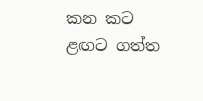කන කට ළඟට ගත්ත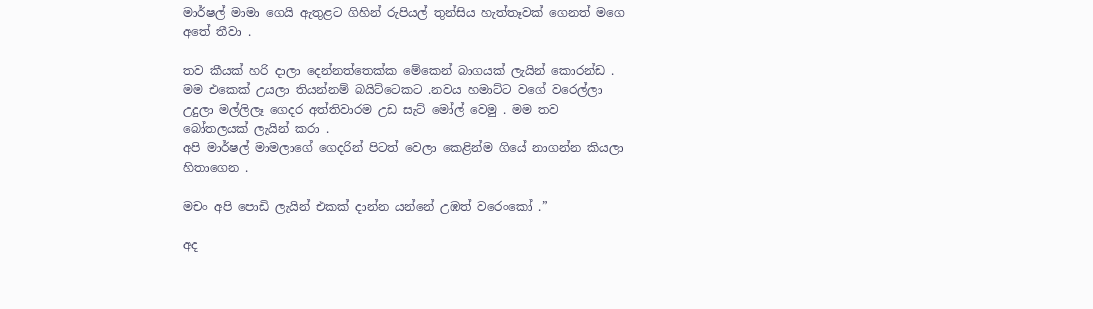මාර්ෂල් මාමා ගෙයි ඇතුළට ගිහින් රුපියල් තුන්සිය හැත්තෑවක් ගෙනත් මගෙ අතේ තීවා .

තව කීයක් හරි දාලා දෙන්නත්තෙක්ක මේකෙන් බාගයක් ලැයින් කොරන්ඩ . මම එකෙක් උයලා තියන්නම් බයිට්ටෙකට .නවය හමාට්ට වගේ වරෙල්ලා උදුලා මල්ලිලෑ ගෙදර අත්තිවාරම උඩ සැට් මෝල් වෙමු . මම තව බෝතලයක් ලැයින් කරා .
අපි මාර්ෂල් මාමලාගේ ගෙදරින් පිටත් වෙලා කෙළින්ම ගියේ නාගන්න කියලා හිතාගෙන .

මචං අපි පොඩි ලැයින් එකක් දාන්න යන්නේ උඹත් වරෙංකෝ .”

අද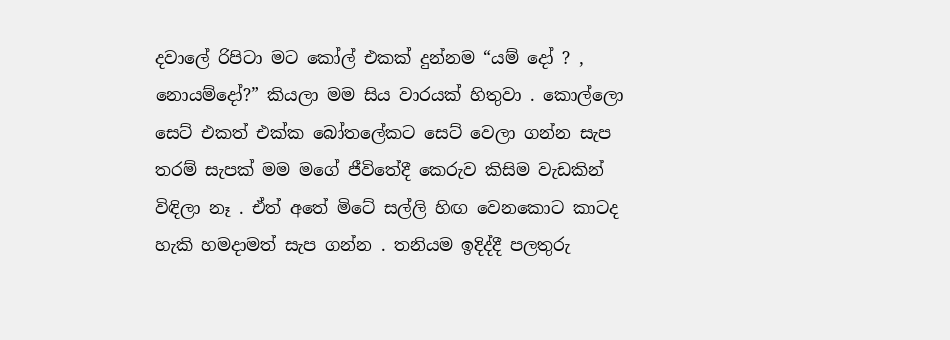දවාලේ රිපිටා මට කෝල් එකක් දුන්නම “යම් දෝ ? , නොයම්දෝ?” කියලා මම සිය වාරයක් හිතුවා . කොල්ලො සෙට් එකත් එක්ක බෝතලේකට සෙට් වෙලා ගන්න සැප තරම් සැපක් මම මගේ ජීවිතේදී කෙරුව කිසිම වැඩකින් විඳිලා නෑ . ඒත් අතේ මිටේ සල්ලි හිඟ වෙනකොට කාටද හැකි හමදාමත් සැප ගන්න . තනියම ඉදිද්දී පලතුරු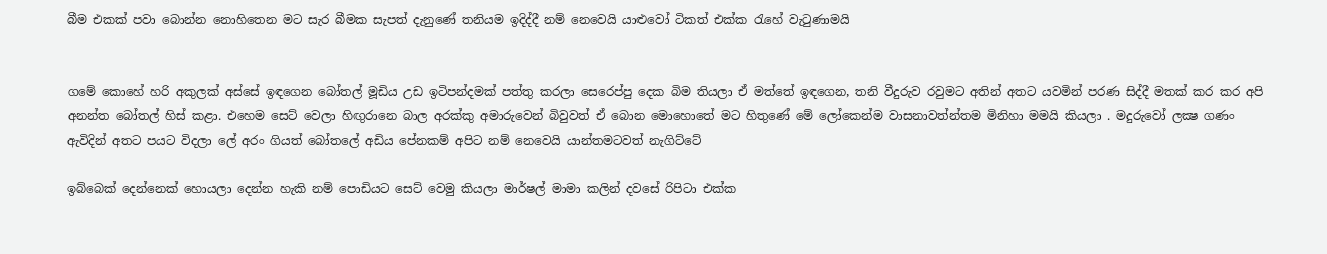බීම එකක් පවා බොන්න නොහිතෙන මට සැර බීමක සැපත් දැනුණේ තනියම ඉදිද්දී නම් නෙවෙයි යාළුවෝ ටිකත් එක්ක රැහේ වැටුණාමයි


ගමේ කොහේ හරි අකුලක් අස්සේ ඉඳගෙන බෝතල් මූඩිය උඩ ඉටිපන්දමක් පත්තු කරලා සෙරෙප්පු දෙක බිම තියලා ඒ මත්තේ ඉඳගෙන, තනි වීදුරුව රවුමට අතින් අතට යවමින් පරණ සිද්දී මතක් කර කර අපි අනන්ත බෝතල් හිස් කළා. එහෙම සෙට් වෙලා හිඟුරානෙ බාල අරක්කු අමාරුවෙන් බිවුවත් ඒ බොන මොහොතේ මට හිතුණේ මේ ලෝකෙන්ම වාසනාවත්න්තම මිනිහා මමයි කියලා . මදුරුවෝ ලක්‍ෂ ගණං ඇවිදින් අතට පයට විදලා ලේ අරං ගියත් බෝතලේ අඩිය පේනකම් අපිට නම් නෙවෙයි යාන්තමටවත් නැගිට්ටේ

ඉබ්බෙක් දෙන්නෙක් හොයලා දෙන්න හැකි නම් පොඩියට සෙට් වෙමු කියලා මාර්ෂල් මාමා කලින් දවසේ රිපිටා එක්ක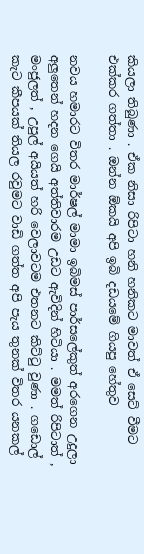කියලා තිබුණා . ඒක නිසා රිපිටා හනි හනිකට මාවත් ඒ සෙට් වීමට එක්කර ගත්තා . ඔන්න ඕකයි අපි ඉබි දඩයමේ ගියපු හේතුව

නවය හමාරට විතර මාර්ෂල් මාමා ඉබිමස් පාර්සලේකුත් අරගෙන උදුලා අලුතෙන් හදන ගෙයි අත්තිවාරම උඩට ඇවිදින් හිටියා . මමත් රිපිටාත් , මංජුලත් , උපුල් අයියත් හරි වෙලාවටම එතනට කිට්ටු වුණා . ගඩොල් කැට කීපයක් තියල රවුමට වාඩි ගත්ත අපි පැය තුනක් විතර යනකල්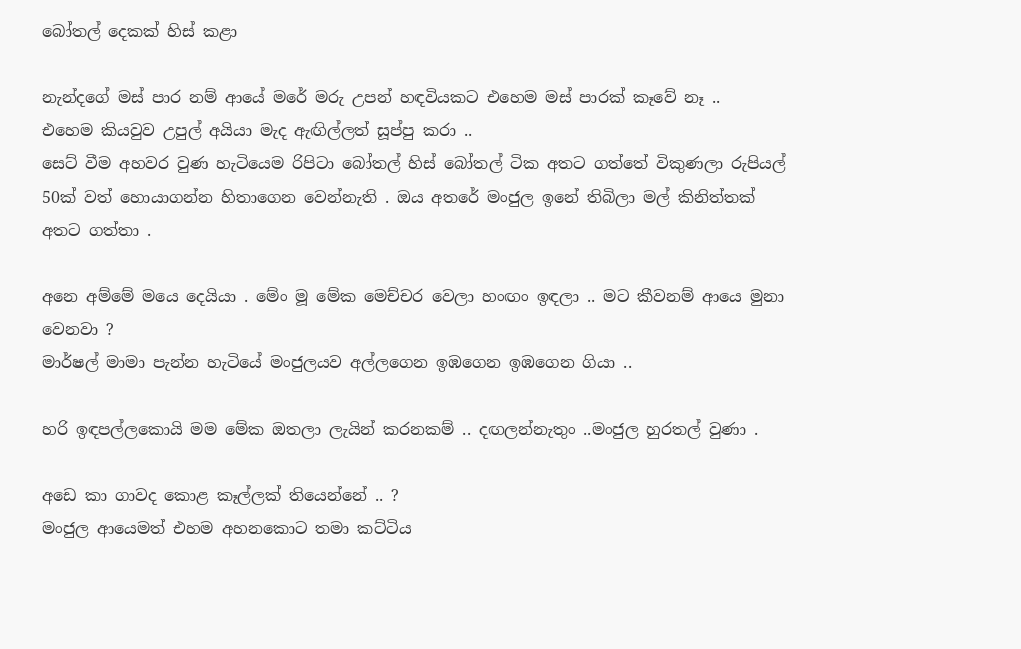බෝතල් දෙකක් හිස් කළා

නැන්දගේ මස් පාර නම් ආයේ මරේ මරු උපන් හඳවියකට එහෙම මස් පාරක් කෑවේ නෑ ..
එහෙම කියවුව උපුල් අයියා මැද ඇඟිල්ලත් සූප්පු කරා ..
සෙට් වීම අහවර වුණ හැටියෙම රිපිටා බෝතල් හිස් බෝතල් ටික අතට ගත්තේ විකුණලා රුපියල් 50ක් වත් හොයාගන්න හිතාගෙන වෙන්නැති . ඔය අතරේ මංජුල ඉනේ තිබිලා මල් කිනිත්තක් අතට ගත්තා .

අනෙ අම්මේ මයෙ දෙයියා . මේං මූ මේක මෙච්චර වෙලා හංඟං ඉඳලා .. මට කීවනම් ආයෙ මුනා වෙනවා ?
මාර්ෂල් මාමා පැන්න හැටියේ මංජුලයව අල්ලගෙන ඉඹගෙන ඉඹගෙන ගියා ..

හරි ඉඳපල්ලකොයි මම මේක ඔතලා ලැයින් කරනකම් .. දඟලන්නැතුං ..මංජුල හුරතල් වුණා .

අඩෙ කා ගාවද කොළ කෑල්ලක් තියෙන්නේ .. ?
මංජුල ආයෙමත් එහම අහනකොට තමා කට්ටිය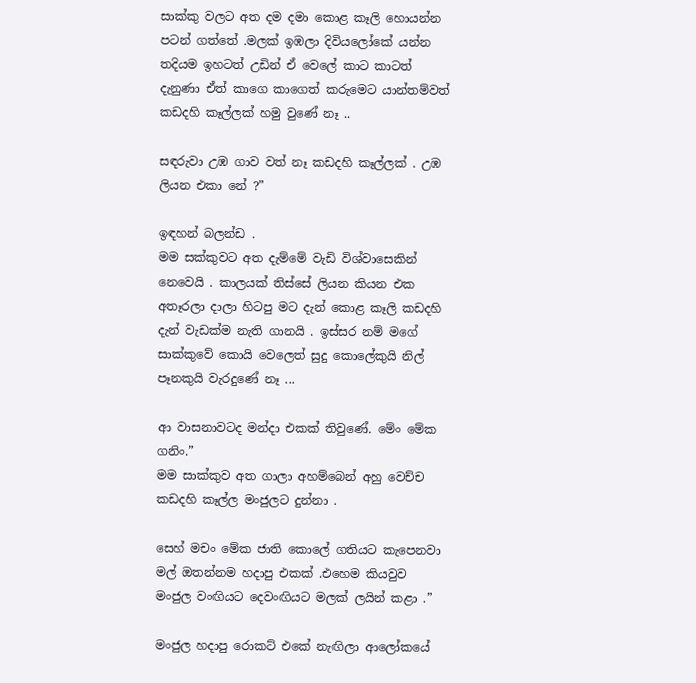සාක්කු වලට අත දම දමා කොළ කෑලි හොයන්න පටන් ගත්තේ .මලක් ඉඹලා දිවියලෝකේ යන්න තදියම ඉහටත් උඩින් ඒ වෙලේ කාට කාටත් දැනුණා ඒත් කාගෙ කාගෙත් කරුමෙට යාන්තම්වත් කඩදහි කෑල්ලක් හමු වුණේ නෑ ..

සඳරුවා උඹ ගාව වත් නෑ කඩදහි කෑල්ලක් . උඹ ලියන එකා නේ ?”

ඉඳහන් බලන්ඩ .
මම සක්කුවට අත දැම්මේ වැඩි විශ්වාසෙකින් නෙවෙයි . කාලයක් තිස්සේ ලියන කියන එක අතෑරලා දාලා හිටපු මට දැන් කොළ කෑලි කඩදහි දැන් වැඩක්ම නැති ගානයි . ඉස්සර නම් මගේ සාක්කුවේ කොයි වෙලෙත් සුදු කොලේකුයි නිල් පෑනකුයි වැරදුණේ නෑ ...

ආ වාසනාවටද මන්දා එකක් තිවුණේ. මේං මේක ගනිං.”
මම සාක්කුව අත ගාලා අහම්බෙන් අහු වෙච්ච කඩදහි කෑල්ල මංජුලට දුන්නා .

සෙහ් මචං මේක ජාති කොලේ ගතියට කැපෙනවා මල් ඔතන්නම හදාපු එකක් .එහෙම කියවුව මංජුල වංඟියට දෙවංඟියට මලක් ලයින් කළා .”

මංජුල හදාපු රොකට් එකේ නැඟිලා ආලෝකයේ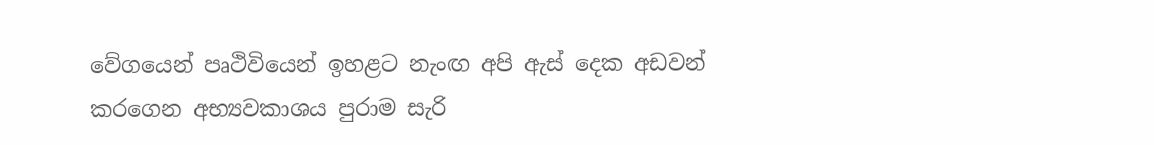වේගයෙන් පෘථිවියෙන් ඉහළට නැංඟ අපි ඇස් දෙක අඩවන් කරගෙන අභ්‍යවකාශය පුරාම සැරි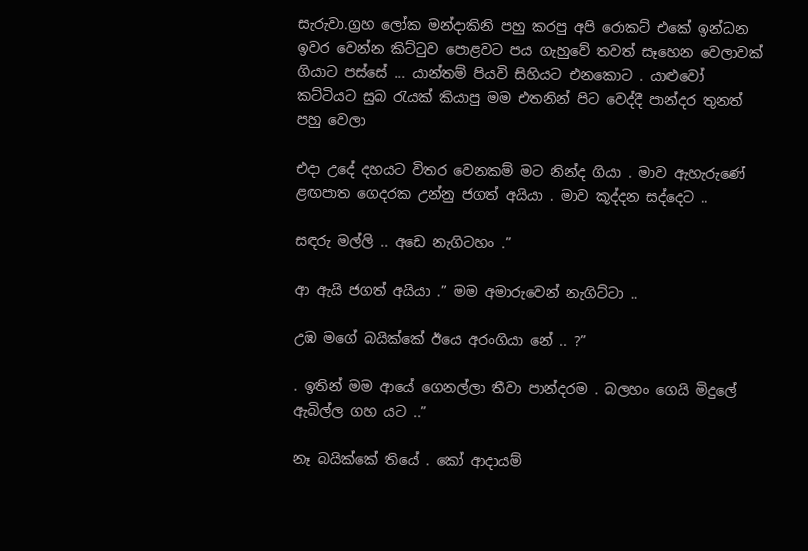සැරුවා.ග්‍රහ ලෝක මන්දාකිනි පහු කරපු අපි රොකට් එකේ ඉන්ධන ඉවර වෙන්න කිට්ටුව පොළවට පය ගැහුවේ තවත් සෑහෙන වෙලාවක් ගියාට පස්සේ ... යාන්තම් පියවි සිහියට එනකොට . යාළුවෝ කට්ටියට සුබ රැයක් කියාපු මම එතනින් පිට වෙද්දී පාන්දර තුනත් පහු වෙලා

එදා උදේ දහයට විතර වෙනකම් මට නින්ද ගියා . මාව ඇහැරුණේ ළඟපාත ගෙදරක උන්නු ජගත් අයියා . මාව කූද්දන සද්දෙට ..

සඳරු මල්ලි .. අඩෙ නැගිටහං .”

ආ ඇයි ජගත් අයියා .” මම අමාරුවෙන් නැගිට්ටා ..

උඹ මගේ බයික්කේ ඊයෙ අරංගියා නේ .. ?”

. ඉතින් මම ආයේ ගෙනල්ලා තීවා පාන්දරම . බලහං ගෙයි මිදුලේ ඇබිල්ල ගහ යට ..”

නෑ බයික්කේ තියේ . කෝ ආදායම්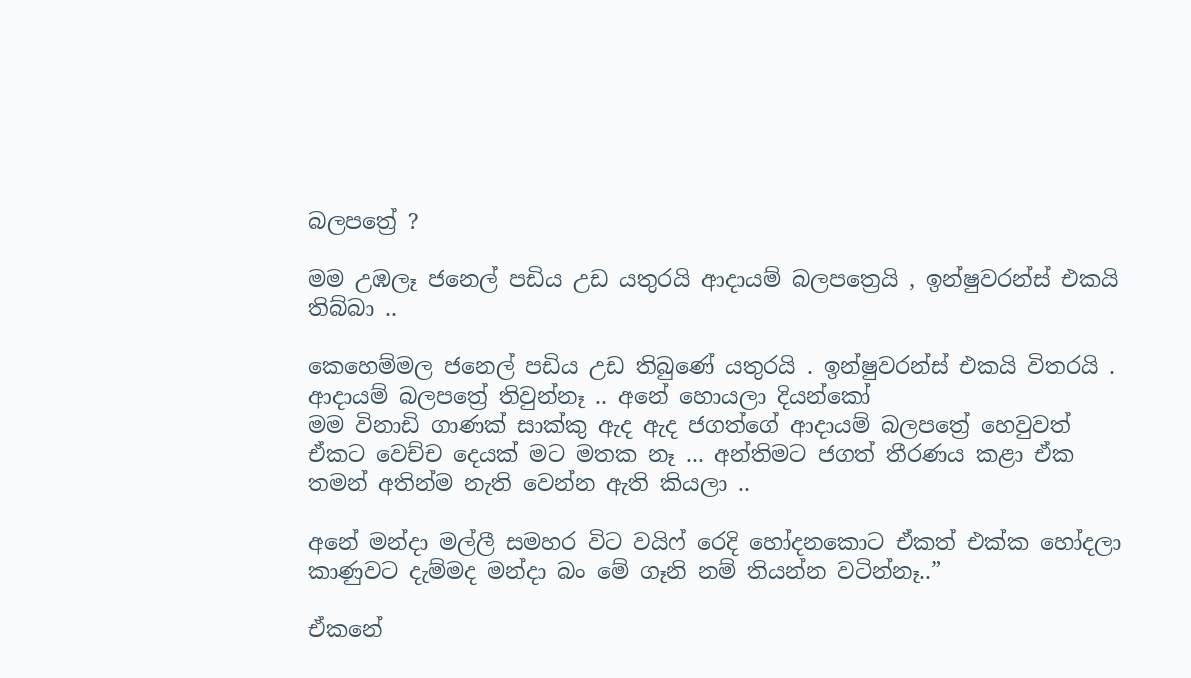බලපත්‍රේ ?

මම උඹලෑ ජනෙල් පඩිය උඩ යතුරයි ආදායම් බලපත්‍රෙයි , ඉන්ෂුවරන්ස් එකයි තිබ්බා ..

කෙහෙම්මල ජනෙල් පඩිය උඩ තිබුණේ යතුරයි . ඉන්ෂුවරන්ස් එකයි විතරයි . ආදායම් බලපත්‍රේ තිවුන්නෑ .. අනේ හොයලා දියන්කෝ
මම විනාඩි ගාණක් සාක්කු ඇද ඇද ජගත්ගේ ආදායම් බලපත්‍රේ හෙවුවත් ඒකට වෙච්ච දෙයක් මට මතක නෑ ... අන්තිමට ජගත් තීරණය කළා ඒක තමන් අතින්ම නැති වෙන්න ඇති කියලා ..

අනේ මන්දා මල්ලී සමහර විට වයිෆ් රෙදි හෝදනකොට ඒකත් එක්ක හෝදලා කාණුවට දැම්මද මන්දා බං මේ ගෑනි නම් තියන්න වටින්නෑ..”

ඒකනේ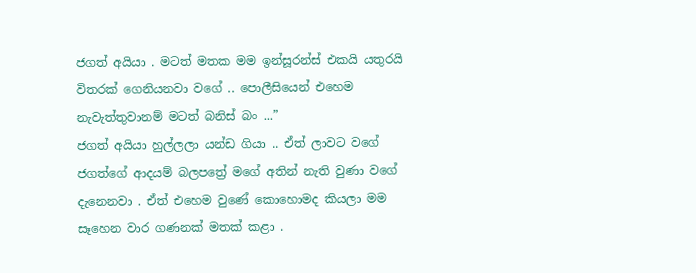ජගත් අයියා . මටත් මතක මම ඉන්සූරන්ස් එකයි යතුරයි විතරක් ගෙනියනවා වගේ .. පොලීසියෙන් එහෙම නැවැත්තුවානම් මටත් බනිස් බං ...”
ජගත් අයියා හුල්ලලා යන්ඩ ගියා .. ඒත් ලාවට වගේ ජගත්ගේ ආදයම් බලපත්‍රේ මගේ අතින් නැති වුණා වගේ දැනෙනවා . ඒත් එහෙම වුණේ කොහොමද කියලා මම සෑහෙන වාර ගණනක් මතක් කළා .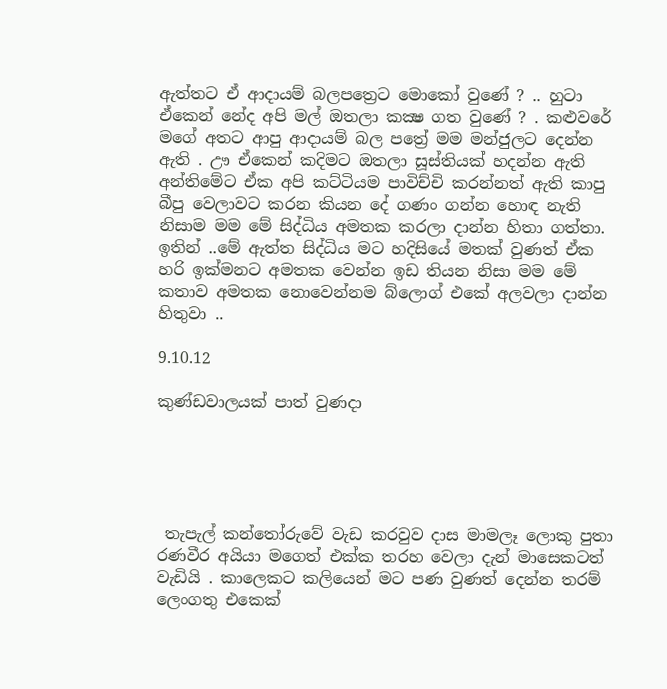ඇත්තට ඒ ආදායම් බලපත්‍රෙට මොකෝ වුණේ ? .. හුටා ඒකෙන් නේද අපි මල් ඔතලා කක්‍ෂ ගත වුණේ ? . කළුවරේ මගේ අතට ආපු ආදායම් බල පත්‍රේ මම මන්ජුලට දෙන්න ඇති . ඌ ඒකෙන් කදිමට ඔතලා සූස්තියක් හදන්න ඇති අන්තිමේට ඒක අපි කට්ටියම පාවිච්චි කරන්නත් ඇති කාපු බීපු වෙලාවට කරන කියන දේ ගණං ගන්න හොඳ නැති නිසාම මම මේ සිද්ධිය අමතක කරලා දාන්න හිතා ගත්තා. ඉතින් ..මේ ඇත්ත සිද්ධිය මට හදිසියේ මතක් වුණත් ඒක හරි ඉක්මනට අමතක වෙන්න ඉඩ තියන නිසා මම මේ කතාව අමතක නොවෙන්නම බ්ලොග් එකේ අලවලා දාන්න හිතුවා ..

9.10.12

කුණ්ඩවාලයක් පාත් වුණදා





 තැපැල් කන්තෝරුවේ වැඩ කරවුව දාස මාමලෑ ලොකු පුතා රණවීර අයියා මගෙත් එක්ක තරහ වෙලා දැන් මාසෙකටත් වැඩියි . කාලෙකට කලියෙන් මට පණ වුණත් දෙන්න තරම් ලෙංගතු එකෙක්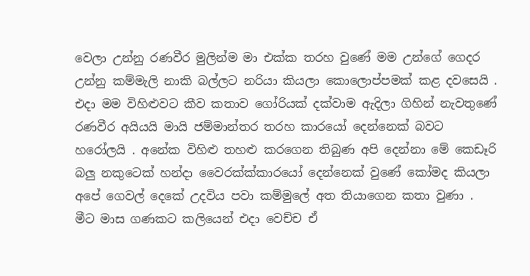වෙලා උන්නු රණවීර මුලින්ම මා එක්ක තරහ වුණේ මම උන්ගේ ගෙදර උන්නු කම්මැලි නාකි බල්ලට නරියා කියලා කොලොප්පමක් කළ දවසෙයි . එදා මම විහිළුවට කීව කතාව ගෝරියක් දක්වාම ඇදිලා ගිහින් නැවතුණේ රණවීර අයියයි මායි ජම්මාන්තර තරහ කාරයෝ දෙන්නෙක් බවට හරෝලයි . අනේක විහිළු තහළු කරගෙන තිබුණ අපි දෙන්නා මේ කෙඩෑරි බලු නකුටෙක් හන්දා වෛරක්ක්කාරයෝ දෙන්නෙක් වුණේ කෝමද කියලා අපේ ගෙවල් දෙකේ උදවිය පවා කම්මුලේ අත තියාගෙන කතා වුණා . මීට මාස ගණකට කලියෙන් එදා වෙච්ච ඒ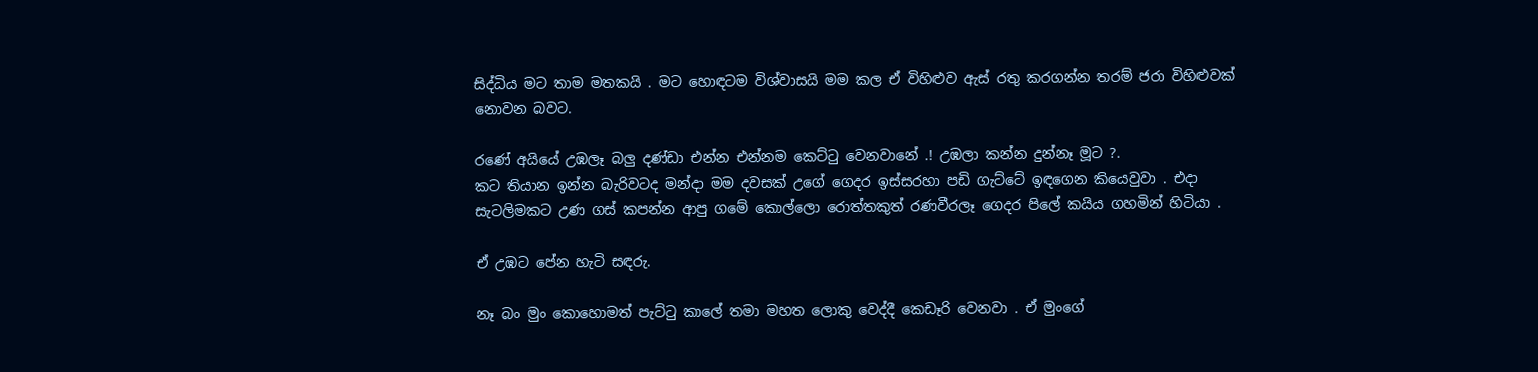සිද්ධිය මට තාම මතකයි . මට හොඳටම විශ්වාසයි මම කල ඒ විහිළුව ඇස් රතු කරගන්න තරම් ජරා විහිළුවක් නොවන බවට.

රණේ අයියේ උඹලෑ බලු දණ්ඩා එන්න එන්නම කෙට්ටු වෙනවානේ .! උඹලා කන්න දුන්නෑ මූට ?.
කට තියාන ඉන්න බැරිවටද මන්දා මම දවසක් උගේ ගෙදර ඉස්සරහා පඩි ගැට්ටේ ඉඳගෙන කියෙවුවා . එදා සැටලිමකට උණ ගස් කපන්න ආපු ගමේ කොල්ලො රොත්තකුත් රණවීරලෑ ගෙදර පිලේ කයිය ගහමින් හිටියා .

ඒ උඹට පේන හැටි සඳරු.

නෑ බං මුං කොහොමත් පැට්ටු කාලේ තමා මහත ලොකු වෙද්දී කෙඩෑරි වෙනවා . ඒ මුංගේ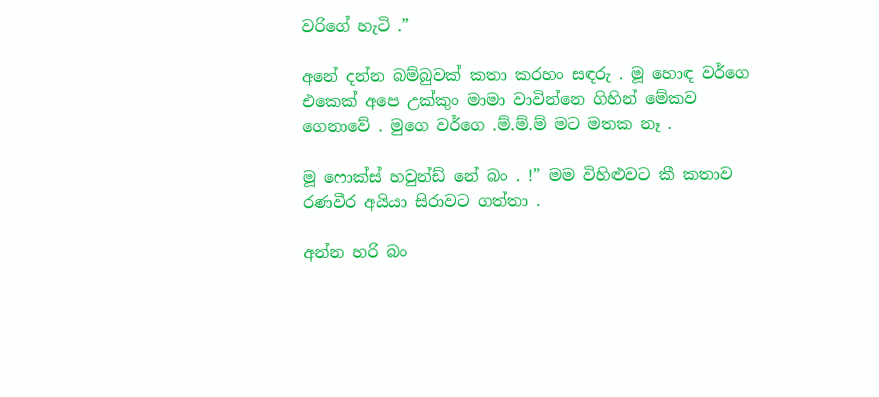වරිගේ හැටි .”

අනේ දන්න බම්බුවක් කතා කරහං සඳරු . මූ හොඳ වර්ගෙ එකෙක් අපෙ උක්කුං මාමා වාවින්නෙ ගිහින් මේකව ගෙනාවේ . මුගෙ වර්ගෙ .ම්.ම්.ම් මට මතක නෑ .

මූ ෆොක්ස් හවුන්ඩ් නේ බං . !” මම විහිළුවට කී කතාව රණවීර අයියා සිරාවට ගත්තා .

අන්න හරි බං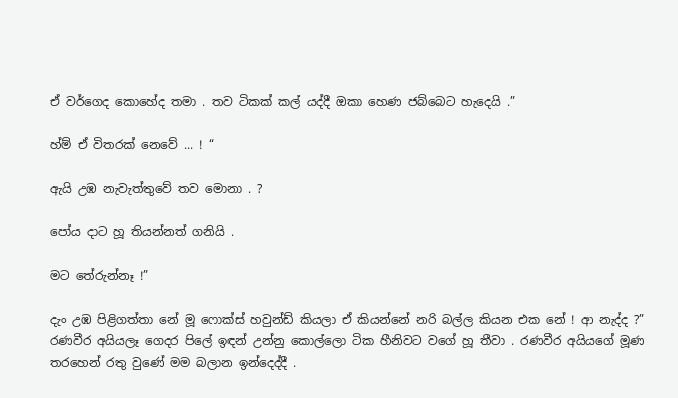ඒ වර්ගෙද කොහේද තමා . තව ටිකක් කල් යද්දී ඔකා හෙණ ජබ්බෙට හැදෙයි .”

හ්ම් ඒ විතරක් නෙවේ ... ! “

ඇයි උඹ නැවැත්තුවේ තව මොනා . ?

පෝය දාට හූ තියන්නත් ගනියි .

මට තේරුන්නෑ !”

දැං උඹ පිළිගත්තා නේ මූ ෆොක්ස් හවුන්ඩ් කියලා ඒ කියන්නේ නරි බල්ල කියන එක නේ ! ආ නැද්ද ?”
රණවීර අයියලෑ ගෙදර පිලේ ඉඳන් උන්නු කොල්ලො ටික හීනිවට වගේ හූ තීවා . රණවීර අයියගේ මූණ තරහෙන් රතු වුණේ මම බලාන ඉන්දෙද්දී .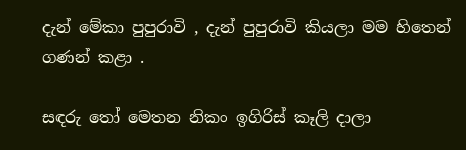දැන් මේකා පුපුරාවි , දැන් පුපුරාවි කියලා මම හිතෙන් ගණන් කළා .

සඳරු තෝ මෙතන නිකං ඉගිරිස් කෑලි දාලා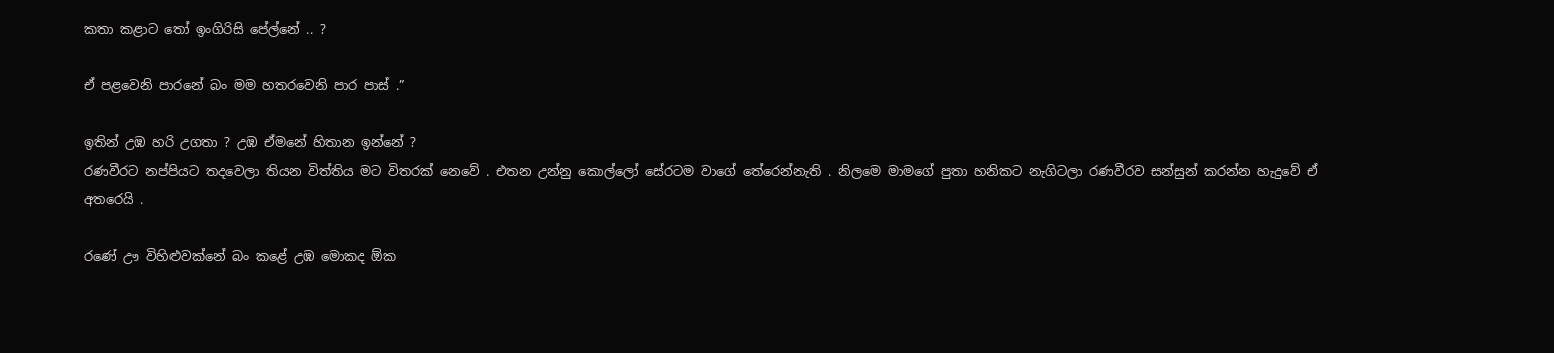කතා කළාට තෝ ඉංගිරිසි පේල්නේ .. ?

ඒ පළවෙනි පාරනේ බං මම හතරවෙනි පාර පාස් .”

ඉතින් උඹ හරි උගතා ? උඹ ඒමනේ හිතාන ඉන්නේ ?
රණවීරට නප්පියට තදවෙලා තියන විත්තිය මට විතරක් නෙවේ . එතන උන්නු කොල්ලෝ සේරටම වාගේ තේරෙන්නැති . නිලමෙ මාමගේ පුතා හනිකට නැගිටලා රණවීරව සන්සුන් කරන්න හැදුවේ ඒ අතරෙයි .

රණේ ඌ විහිළුවක්නේ බං කළේ උඹ මොකද ඕක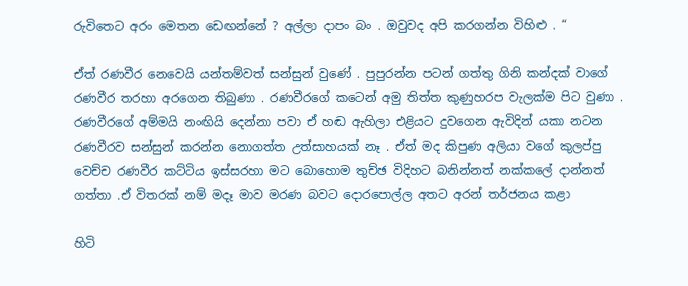රුවිතෙට අරං මෙතන ඩෙඟන්නේ ? අල්ලා දාපං බං . ඔවුවද අපි කරගන්න විහිළු . “

ඒත් රණවීර නෙවෙයි යන්තම්වත් සන්සුන් වුණේ . පුපුරන්න පටන් ගත්තු ගිනි කන්දක් වාගේ රණවීර තරහා අරගෙන තිබුණා . රණවීරගේ කටෙන් අමු තිත්ත කුණුහරප වැලක්ම පිට වුණා . රණවීරගේ අම්මයි නංඟියි දෙන්නා පවා ඒ හඬ ඇහිලා එළියට දුවගෙන ඇවිදින් යකා නටන රණවීරව සන්සුන් කරන්න නොගත්ත උත්සාහයක් නෑ . ඒත් මද කිපුණ අලියා වගේ කුලප්පු වෙච්ච රණවීර කට්ටිය ඉස්සරහා මට බොහොම තුච්ඡ විදිහට බනින්නත් නක්කලේ දාන්නත් ගත්තා .ඒ විතරක් නම් මදෑ මාව මරණ බවට දොරපොල්ල අතට අරන් තර්ජනය කළා

හිටි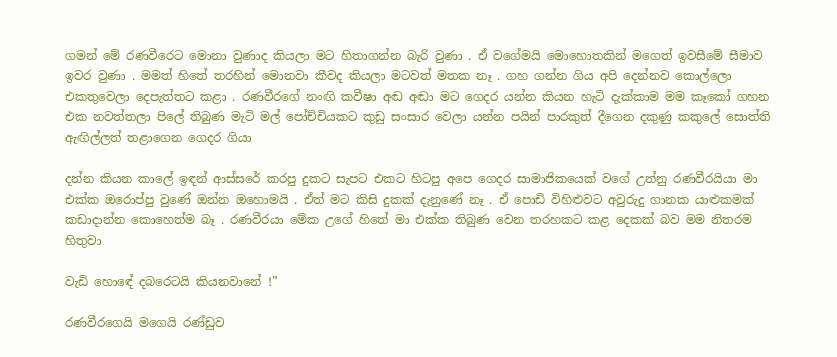ගමන් මේ රණවීරෙට මොනා වුණාද කියලා මට හිතාගන්න බැරි වුණා . ඒ වගේමයි මොහොතකින් මගෙත් ඉවසීමේ සීමාව ඉවර වුණා . මමත් හිතේ තරහින් මොනවා කීවද කියලා මටවත් මතක නෑ . ගහ ගන්න ගිය අපි දෙන්නව කොල්ලො එකතුවෙලා දෙපැත්තට කළා . රණවීරගේ නංඟි කවීෂා අඬ අඬා මට ගෙදර යන්න කියන හැටි දැක්කාම මම කෑකෝ ගහන එක නවත්තලා පිලේ තිබුණ මැටි මල් පෝච්චියකට කුඩු සංසාර වෙලා යන්න පයින් පාරකුත් දීගෙන දකුණු කකුලේ සොත්ති ඇඟිල්ලත් තළාගෙන ගෙදර ගියා

දන්න කියන කාලේ ඉඳන් ආස්සරේ කරපු දුකට සැපට එකට හිටපු අපෙ ගෙදර සාමාජිකයෙක් වගේ උන්නු රණවීරයියා මා එක්ක ඔරොප්පු වුණේ ඔන්න ඔහොමයි . ඒත් මට කිසි දුකක් දැනුණේ නෑ . ඒ පොඩි විහිළුවට අවුරුදු ගානක යාළුකමක් කඩාදාන්න කොහෙත්ම බෑ . රණවීරයා මේක උගේ හිතේ මා එක්ක තිබුණ වෙන තරහකට කළ දෙකක් බව මම නිතරම හිතුවා

වැඩි හොඳේ දබරෙටයි කියනවානේ !”

රණවීරගෙයි මගෙයි රණ්ඩුව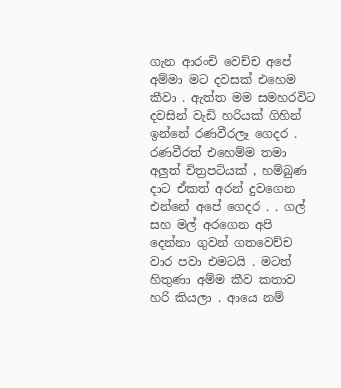ගැන ආරංචි වෙච්ච අපේ අම්මා මට දවසක් එහෙම කීවා . ඇත්ත මම සමහරවිට දවසින් වැඩි හරියක් ගිහින් ඉන්නේ රණවීරලෑ ගෙදර . රණවීරත් එහෙම්ම තමා අලුත් චිත්‍රපටියක් , හම්බුණ දාට ඒකත් අරන් දුවගෙන එන්නේ අපේ ගෙදර . . ගල් සහ මල් අරගෙන අපි දෙන්නා ගුවන් ගතවෙච්ච වාර පවා එමටයි . මටත් හිතුණා අම්ම කීව කතාව හරි කියලා . ආයෙ නම්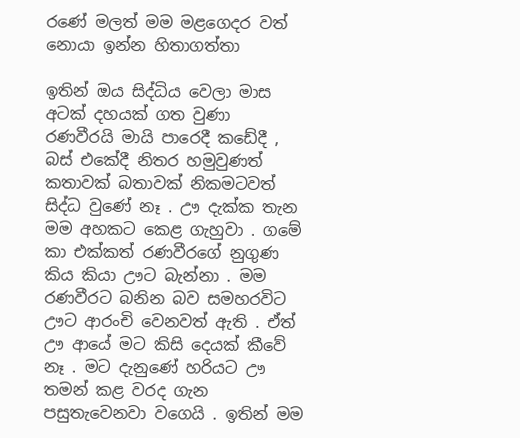රණේ මලත් මම මළගෙදර වත් නොයා ඉන්න හිතාගත්තා

ඉතින් ඔය සිද්ධිය වෙලා මාස අටක් දහයක් ගත වුණා රණවීරයි මායි පාරෙදී කඩේදී , බස් එකේදී නිතර හමුවුණත් කතාවක් බතාවක් නිකමටවත් සිද්ධ වුණේ නෑ . ඌ දැක්ක තැන මම අහකට කෙළ ගැහුවා . ගමේ කා එක්කත් රණවීරගේ නුගුණ කිය කියා ඌට බැන්නා . මම රණවීරට බනින බව සමහරවිට ඌට ආරංචි වෙනවත් ඇති . ඒත් ඌ ආයේ මට කිසි දෙයක් කීවේ නෑ . මට දැනුණේ හරියට ඌ තමන් කළ වරද ගැන පසුතැවෙනවා වගෙයි . ඉතින් මම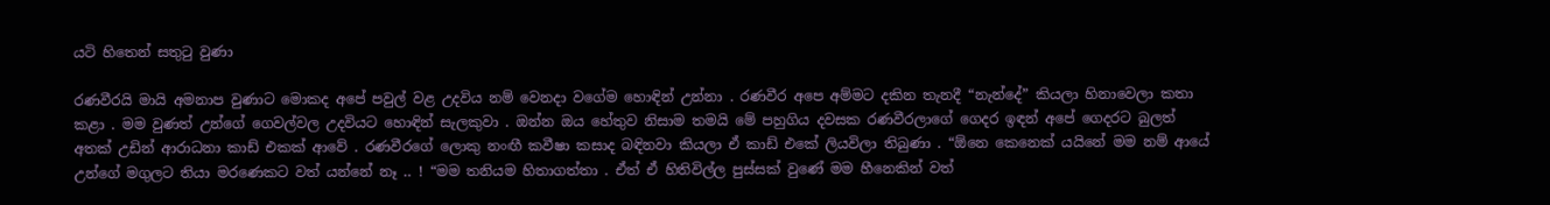යටි හිතෙන් සතුටු වුණා

රණවීරයි මායි අමනාප වුණාට මොකද අපේ පවුල් වළ උදවිය නම් වෙනදා වගේම හොඳින් උන්නා . රණවීර අපෙ අම්මට දකින තැනදී “නැන්දේ” කියලා හිනාවෙලා කතා කළා . මම වුණත් උන්ගේ ගෙවල්වල උදවියට හොඳින් සැලකුවා . ඔන්න ඔය හේතුව නිසාම තමයි මේ පහුගිය දවසක රණවීරලාගේ ගෙදර ඉඳන් අපේ ගෙදරට බුලත් අතක් උඩින් ආරාධනා කාඩ් එකක් ආවේ . රණවීරගේ ලොකු නංඟී කවීෂා කසාද බඳිනවා කියලා ඒ කාඩ් එකේ ලියවිලා තිබුණා . “ඕනෙ කෙනෙක් යයිනේ මම නම් ආයේ උන්ගේ මගුලට තියා මරණෙකට වත් යන්නේ නෑ .. ! “මම තනියම හිතාගත්තා . ඒත් ඒ හිතිවිල්ල පුස්සක් වුණේ මම හීනෙකින් වත්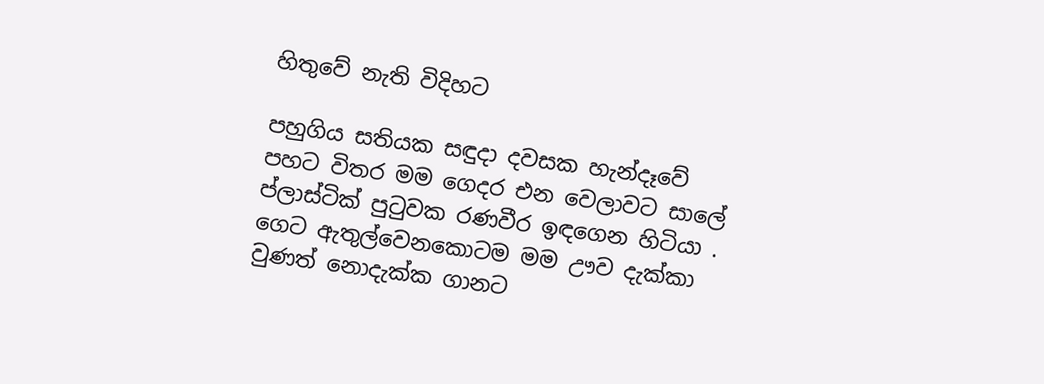හිතුවේ නැති විදිහට

පහුගිය සතියක සඳුදා දවසක හැන්දෑවේ පහට විතර මම ගෙදර එන වෙලාවට සාලේ ප්ලාස්ටික් පුටුවක රණවීර ඉඳගෙන හිටියා . ගෙට ඇතුල්වෙනකොටම මම ඌව දැක්කා වුණත් නොදැක්ක ගානට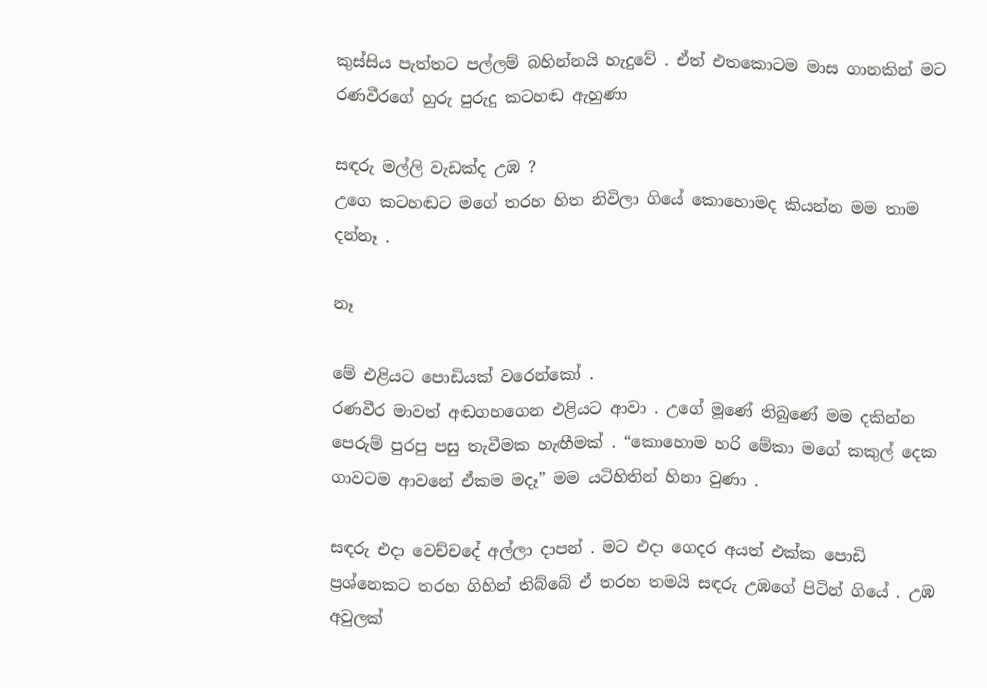කුස්සිය පැත්තට පල්ලම් බහින්නයි හැදුවේ . ඒත් එතකොටම මාස ගානකින් මට රණවීරගේ හුරු පුරුදු කටහඬ ඇහුණා

සඳරු මල්ලි වැඩක්ද උඹ ?
උගෙ කටහඬට මගේ තරහ හිත නිවිලා ගියේ කොහොමද කියන්න මම තාම දන්නෑ .

නෑ

මේ එළියට පොඩියක් වරෙන්කෝ .
රණවීර මාවත් අඬගහගෙන එළියට ආවා . උගේ මූණේ තිබුණේ මම දකින්න පෙරුම් පුරපු පසු තැවීමක හැඟීමක් . “කොහොම හරි මේකා මගේ කකුල් දෙක ගාවටම ආවනේ ඒකම මදෑ” මම යටිහිතින් හිනා වුණා .

සඳරු එදා වෙච්චදේ අල්ලා දාපන් . මට එදා ගෙදර අයත් එක්ක පොඩි ප්‍රශ්නෙකට තරහ ගිහින් තිබ්බේ ඒ තරහ තමයි සඳරු උඹගේ පිටින් ගියේ . උඹ අවුලක්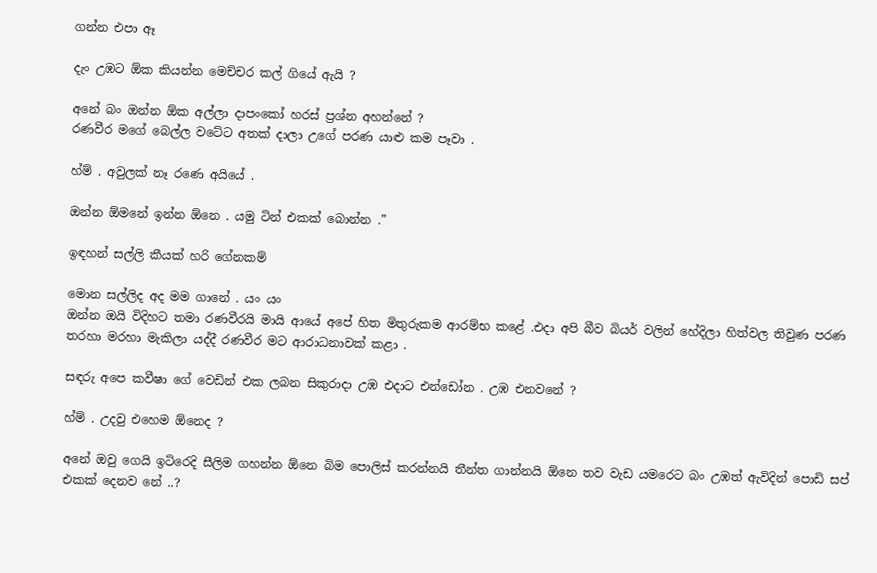ගන්න එපා ඈ

දැං උඹට ඕක කියන්න මෙච්චර කල් ගියේ ඇයි ?

අනේ බං ඔන්න ඕක අල්ලා දාපංකෝ හරස් ප්‍රශ්න අහන්නේ ?
රණවීර මගේ බෙල්ල වටේට අතක් දාලා උගේ පරණ යාළු කම පෑවා .

හ්ම් . අවුලක් නෑ රණෙ අයියේ .

ඔන්න ඕමනේ ඉන්න ඕනෙ . යමු ටින් එකක් බොන්න .”

ඉඳහන් සල්ලි කීයක් හරි ගේනකම්

මොන සල්ලිද අද මම ගානේ . යං යං
ඔන්න ඔයි විදිහට තමා රණවීරයි මායි ආයේ අපේ හිත මිතුරුකම ආරම්භ කළේ .එදා අපි බීව බියර් වලින් හේදිලා හිත්වල තිවුණ පරණ තරහා මරහා මැකිලා යද්දී රණවීර මට ආරාධනාවක් කළා .

සඳරු අපෙ කවීෂා ගේ වෙඩින් එක ලබන සිකුරාදා උඹ එදාට එන්ඩෝන . උඹ එනවනේ ?

හ්ම් . උදවු එහෙම ඕනෙද ?

අනේ ඔවු ගෙයි ඉටිරෙදි සීලිම ගහන්න ඕනෙ බිම පොලිස් කරන්නයි තීන්ත ගාන්නයි ඕනෙ තව වැඩ යමරෙට බං උඹත් ඇවිදින් පොඩි සප් එකක් දෙනව නේ ..?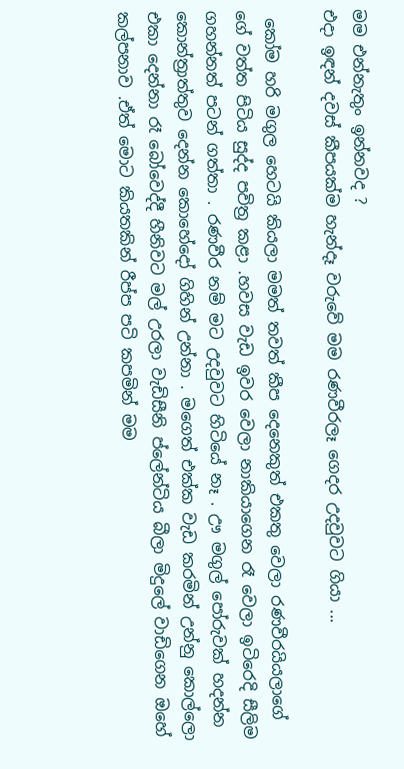මම එන්නැතුං ඉන්නවද ?
එදා ඉඳන් දවස් කීපයක්ම හැන්දෑ වරුවේ මම රණවීරලෑ ගෙදර උදවුවට ගියා ...

 කෝම හරි මගුල හෙටයි කියලා මමත් තවත් කීප දෙනෙකුත් එකතු වෙලා රණවීරයියලාගේ ගේ වත්ත පිටිය සුද්ද පවිත්‍ර කළා .හවස වැඩ ඉවර වෙලා නාකියාගෙන රෑ වෙලා ඉටිරෙදි සීලිම ගහන්නත් පටන් ගත්තා . රණවීර නම් මට උදවුවට හිටියේ නෑ . ඌ මගුල් පෝරුවක් හදන්න කොන්ත්‍රාත්තුව දෙන්න කොහේදෝ ගිහින් උන්නා . මගෙත් එක්ක වැඩ කරමින් උන්නු කොල්ලො එකා දෙන්නා රෑ බෝවෙද්දී හීනිවට මල් උරලා වැඩිසීනි ප්ලේන්ටිය බීලා මිදුලේ වාඩිගෙන ඔහේ කල්පනාව .ඒත් මොට කියතකින් රීප්ප පටි කපමින් මම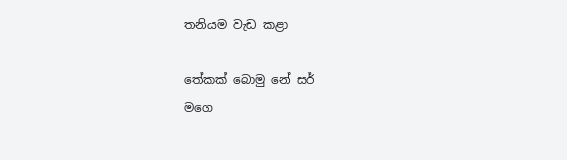තනියම වැඩ කළා

තේකක් බොමු නේ සර්
මගෙ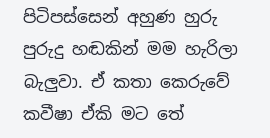පිටිපස්සෙන් අහුණ හුරු පුරුදු හඬකින් මම හැරිලා බැලුවා. ඒ කතා කෙරුවේ කවීෂා ඒකි මට තේ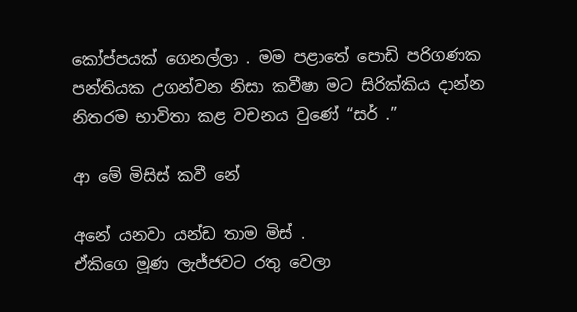කෝප්පයක් ගෙනල්ලා . මම පළාතේ පොඩි පරිගණක පන්තියක උගන්වන නිසා කවීෂා මට සිරික්කිය දාන්න නිතරම භාවිතා කළ වචනය වුණේ “සර් .”

ආ මේ මිසිස් කවී නේ

අනේ යනවා යන්ඩ තාම මිස් .
ඒකිගෙ මූණ ලැජ්ජවට රතු වෙලා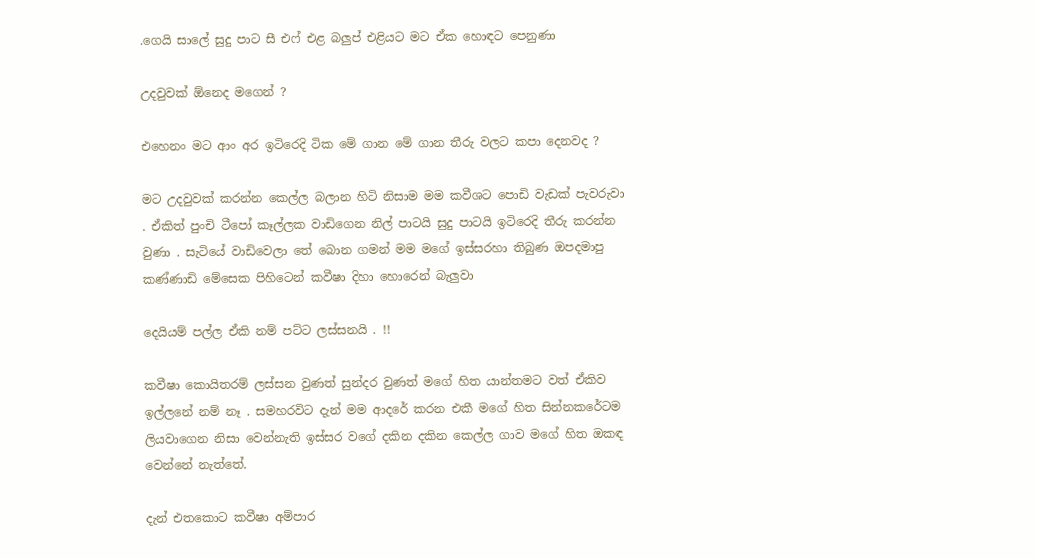.ගෙයි සාලේ සුදු පාට සී එෆ් එළ බලුප් එළියට මට ඒක හොඳට පෙනුණා

උදවුවක් ඕනෙද මගෙන් ?

එහෙනං මට ආං අර ඉටිරෙදි ටික මේ ගාන මේ ගාන තීරු වලට කපා දෙනවද ?

මට උදවුවක් කරන්න කෙල්ල බලාන හිටි නිසාම මම කවීශට පොඩි වැඩක් පැවරුවා . ඒකිත් පුංචි ටීපෝ කෑල්ලක වාඩිගෙන නිල් පාටයි සුදු පාටයි ඉටිරෙදි තීරු කරන්න වුණා . සැටියේ වාඩිවෙලා තේ බොන ගමන් මම මගේ ඉස්සරහා තිබුණ ඔපදමාපු කණ්ණාඩි මේසෙක පිහිටෙන් කවීෂා දිහා හොරෙන් බැලුවා

දෙයියම් පල්ල ඒකි නම් පට්ට ලස්සනයි . !!

කවීෂා කොයිතරම් ලස්සන වුණත් සුන්දර වුණත් මගේ හිත යාන්තමට වත් ඒකිව ඉල්ලනේ නම් නෑ . සමහරවිට දැන් මම ආදරේ කරන එකී මගේ හිත සින්නකරේටම ලියවාගෙන නිසා වෙන්නැති ඉස්සර වගේ දකින දකින කෙල්ල ගාව මගේ හිත ඔකඳ වෙන්නේ නැත්තේ.

දැන් එතකොට කවීෂා අම්පාර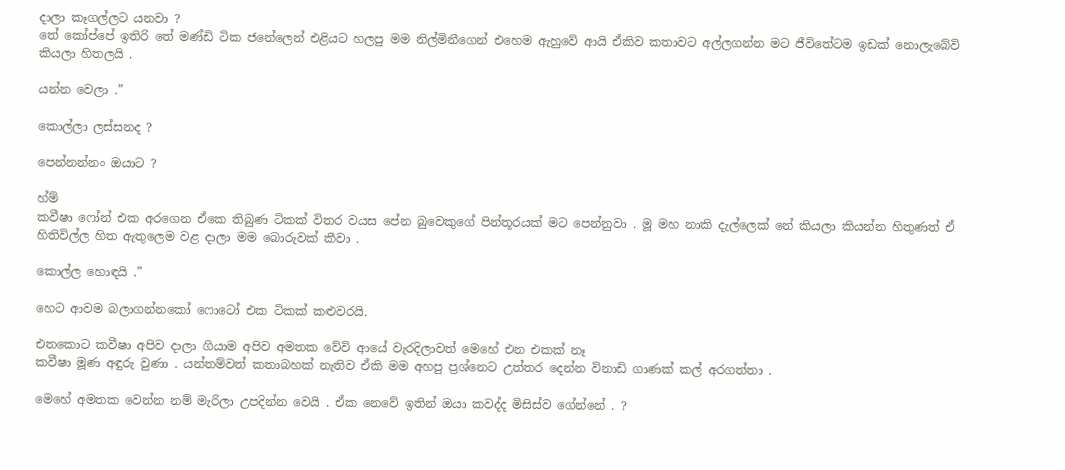දාලා කෑගල්ලට යනවා ?
තේ කෝප්පේ ඉතිරි තේ මණ්ඩි ටික ජනේලෙන් එළියට හලපු මම නිල්මිනීගෙන් එහෙම ඇහුවේ ආයි ඒකිව කතාවට අල්ලගන්න මට ජීවිතේටම ඉඩක් නොලැබේවි කියලා හිතලයි .

යන්න වෙලා .”

කොල්ලා ලස්සනද ?

පෙන්නන්නං ඔයාට ?

හ්ම්
කවීෂා ෆෝන් එක අරගෙන ඒකෙ තිබුණ ටිකක් විතර වයස පේන බුවෙකුගේ පින්තූරයක් මට පෙන්නුවා . මූ මහ නාකි දැල්ලෙක් නේ කියලා කියන්න හිතුණත් ඒ හිතිවිල්ල හිත ඇතුලෙම වළ දාලා මම බොරුවක් කීවා .

කොල්ල හොඳයි .”

හෙට ආවම බලාගන්නකෝ ෆොටෝ එක ටිකක් කළුවරයි.

එතකොට කවීෂා අපිව දාලා ගියාම අපිව අමතක වේවි ආයේ වැරදිලාවත් මෙහේ එන එකක් නෑ
කවීෂා මූණ අඳුරු වුණා . යන්තම්වත් කතාබහක් නැතිව ඒකි මම අහපු ප්‍රශ්නෙට උත්තර දෙන්න විනාඩි ගාණක් කල් අරගත්තා .

මෙහේ අමතක වෙන්න නම් මැරිලා උපදින්න වෙයි . ඒක නෙවේ ඉතින් ඔයා කවද්ද මිසිස්ව ගේන්නේ . ?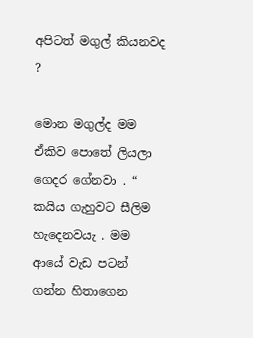අපිටත් මගුල් කියනවද ?

මොන මගුල්ද මම ඒකිව පොතේ ලියලා ගෙදර ගේනවා . “
කයිය ගැහුවට සීලිම හැදෙනවයැ . මම ආයේ වැඩ පටන් ගන්න හිතාගෙන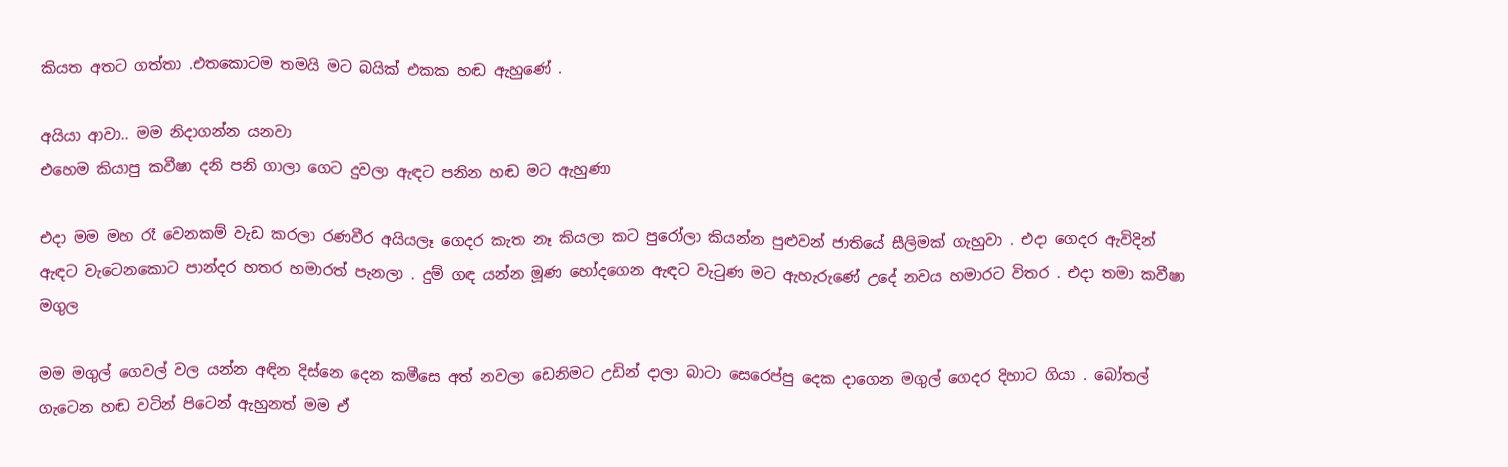කියත අතට ගත්තා .එතකොටම තමයි මට බයික් එකක හඬ ඇහුණේ .

අයියා ආවා.. මම නිදාගන්න යනවා
එහෙම කියාපු කවීෂා දනි පනි ගාලා ගෙට දුවලා ඇඳට පනින හඬ මට ඇහුණා

එදා මම මහ රෑ වෙනකම් වැඩ කරලා රණවීර අයියලෑ ගෙදර කැත නෑ කියලා කට පුරෝලා කියන්න පුළුවන් ජාතියේ සීලිමක් ගැහුවා . එදා ගෙදර ඇවිදින් ඇඳට වැටෙනකොට පාන්දර හතර හමාරත් පැනලා . දුම් ගඳ යන්න මූණ හෝදගෙන ඇඳට වැටුණ මට ඇහැරුණේ උදේ නවය හමාරට විතර . එදා තමා කවීෂා මගුල

මම මගුල් ගෙවල් වල යන්න අඳින දිස්නෙ දෙන කමීසෙ අත් නවලා ඩෙනිමට උඩින් දාලා බාටා සෙරෙප්පු දෙක දාගෙන මගුල් ගෙදර දිහාට ගියා . බෝතල් ගැටෙන හඬ වටින් පිටෙන් ඇහුනත් මම ඒ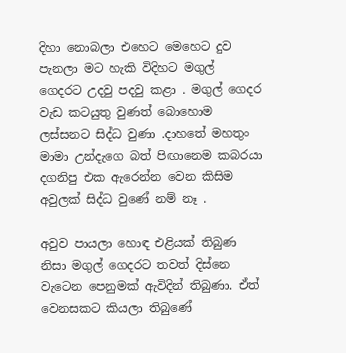දිහා නොබලා එහෙට මෙහෙට දුව පැනලා මට හැකි විදිහට මගුල් ගෙදරට උදවු පදවු කළා . මගුල් ගෙදර වැඩ කටයුතු වුණත් බොහොම ලස්සනට සිද්ධ වුණා .දාහතේ මහතුං මාමා උන්දැගෙ බත් පිඟානෙම කබරයා දගනිපු එක ඇරෙන්න වෙන කිසිම අවුලක් සිද්ධ වුණේ නම් නෑ .

අවුව පායලා හොඳ එළියක් තිබුණ නිසා මගුල් ගෙදරට තවත් දිස්නෙ වැටෙන පෙනුමක් ඇවිදින් තිබුණා. ඒත් වෙනසකට කියලා තිබුණේ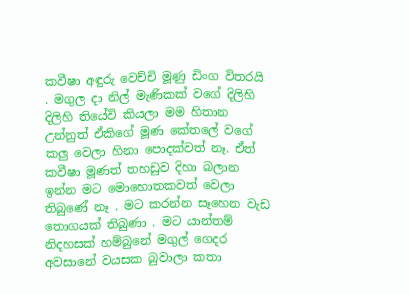කවීෂා අඳුරු වෙච්චි මූණු ඩිංග විතරයි . මගුල දා නිල් මැණිකක් වගේ දිලිහි දිලිහි තියේවි කියලා මම හිතාන උන්නුත් ඒකිගේ මූණ කේතලේ වගේ කලු වෙලා හිනා පොදක්වත් නෑ. ඒත් කවීෂා මූණත් තහඩුව දිහා බලාන ඉන්න මට මොහොතකවත් වෙලා තිබුණේ නෑ . මට කරන්න සෑහෙන වැඩ තොගයක් තිබුණා . මට යාන්තම් නිදහසක් හම්බුනේ මගුල් ගෙදර අවසානේ වයසක බුවාලා කතා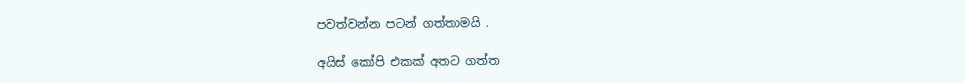පවත්වන්න පටන් ගත්තාමයි .

අයිස් කෝපි එකක් අතට ගත්ත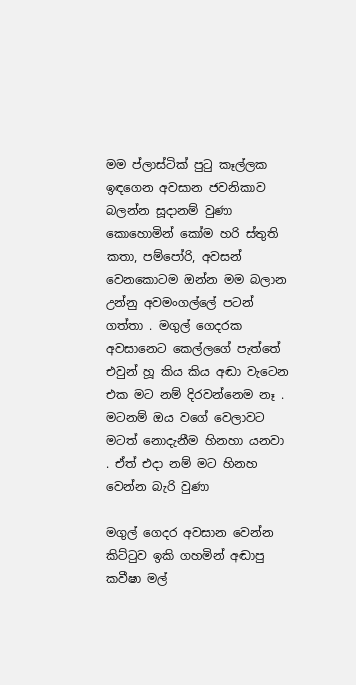මම ප්ලාස්ටික් පුටු කෑල්ලක ඉඳගෙන අවසාන ජවනිකාව බලන්න සූදානම් වුණා කොහොමින් කෝම හරි ස්තුති කතා, පම්පෝරි, අවසන් වෙනකොටම ඔන්න මම බලාන උන්නු අවමංගල්ලේ පටන් ගත්තා . මගුල් ගෙදරක අවසානෙට කෙල්ලගේ පැත්තේ එවුන් හූ කිය කිය අඬා වැටෙන එක මට නම් දිරවන්නෙම නෑ . මටනම් ඔය වගේ වෙලාවට මටත් නොදැනීම හිනහා යනවා . ඒත් එදා නම් මට හිනහ වෙන්න බැරි වුණා

මගුල් ගෙදර අවසාන වෙන්න කිට්ටුව ඉකි ගහමින් අඬාපු කවීෂා මල්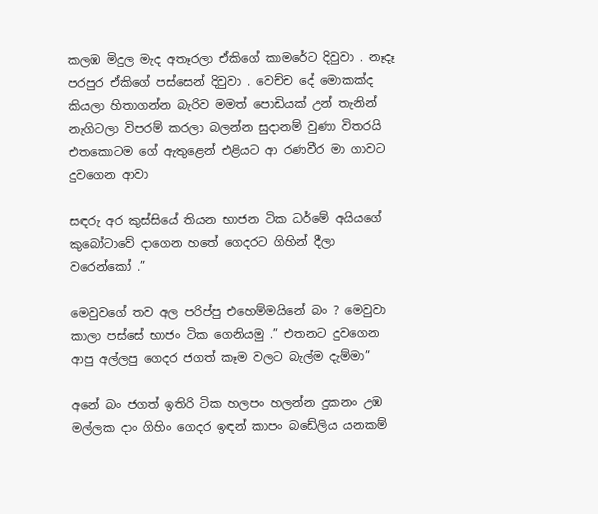කලඹ මිදුල මැද අතෑරලා ඒකිගේ කාමරේට දිවුවා . නෑදෑ පරපුර ඒකිගේ පස්සෙන් දිවුවා . වෙච්ච දේ මොකක්ද කියලා හිතාගන්න බැරිව මමත් පොඩියක් උන් තැනින් නැගිටලා විපරම් කරලා බලන්න සුදානම් වුණා විතරයි එතකොටම ගේ ඇතුළෙන් එළියට ආ රණවීර මා ගාවට දුවගෙන ආවා

සඳරු අර කුස්සියේ තියන භාජන ටික ධර්මේ අයියගේ කුබෝටාවේ දාගෙන හතේ ගෙදරට ගිහින් දීලා වරෙන්කෝ .”

මෙවුවගේ තව අල පරිප්පු එහෙම්මයිනේ බං ? මෙවුවා කාලා පස්සේ භාජං ටික ගෙනියමු .” එතනට දුවගෙන ආපු අල්ලපු ගෙදර ජගත් කෑම වලට බැල්ම දැම්මා”

අනේ බං ජගත් ඉතිරි ටික හලපං හලන්න දුකනං උඹ මල්ලක දාං ගිහිං ගෙදර ඉඳන් කාපං බඩේලිය යනකම්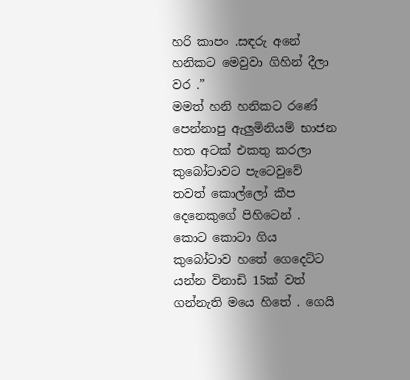හරි කාපං .සඳරු අනේ හනිකට මෙවුවා ගිහින් දීලා වර .”
මමත් හනි හනිකට රණේ පෙන්නාපු ඇලුමිනියම් භාජන හත අටක් එකතු කරලා කුබෝටාවට පැටෙවුවේ තවත් කොල්ලෝ කීප දෙනෙකුගේ පිහිටෙන් . කොට කොටා ගිය කුබෝටාව හතේ ගෙදෙට්ට යන්න විනාඩි 15ක් වත් ගන්නැති මයෙ හිතේ . ගෙයි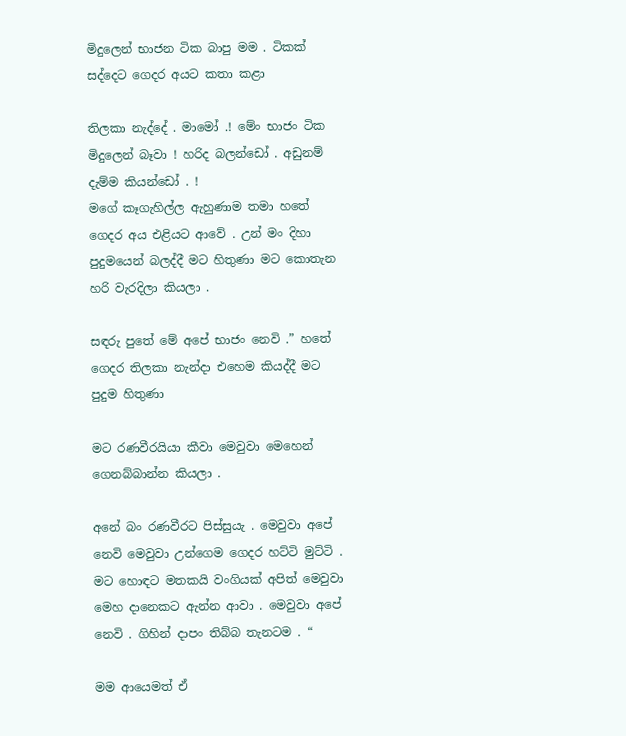මිදුලෙන් භාජන ටික බාපු මම . ටිකක් සද්දෙට ගෙදර අයට කතා කළා

තිලකා නැද්දේ . මාමෝ .! මේං භාජං ටික මිදුලෙන් බෑවා ! හරිද බලන්ඩෝ . අඩුනම් දැම්ම කියන්ඩෝ . !
මගේ කෑගැහිල්ල ඇහුණාම තමා හතේ ගෙදර අය එළියට ආවේ . උන් මං දිහා පුදුමයෙන් බලද්දී මට හිතුණා මට කොතැන හරි වැරදිලා කියලා .

සඳරු පුතේ මේ අපේ භාජං නෙවි .” හතේ ගෙදර තිලකා නැන්දා එහෙම කියද්දී මට පුදුම හිතුණා

මට රණවීරයියා කීවා මෙවුවා මෙහෙන් ගෙනබ්බාන්න කියලා .

අනේ බං රණවීරට පිස්සුයැ . මෙවුවා අපේ නෙවි මෙවුවා උන්ගෙම ගෙදර හට්ටි මුට්ටි . මට හොඳට මතකයි වංගියක් අපිත් මෙවුවා මෙහ දානෙකට ඇන්න ආවා . මෙවුවා අපේ නෙවි . ගිහින් දාපං තිබ්බ තැනටම . “

මම ආයෙමත් ඒ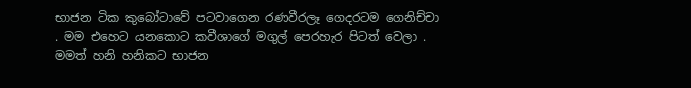භාජන ටික කුබෝටාවේ පටවාගෙන රණවීරලෑ ගෙදරටම ගෙනිච්චා . මම එහෙට යනකොට කවීශාගේ මගුල් පෙරහැර පිටත් වෙලා . මමත් හනි හනිකට භාජන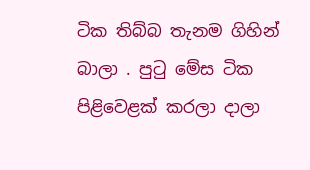ටික තිබ්බ තැනම ගිහින් බාලා . පුටු මේස ටික පිළිවෙළක් කරලා දාලා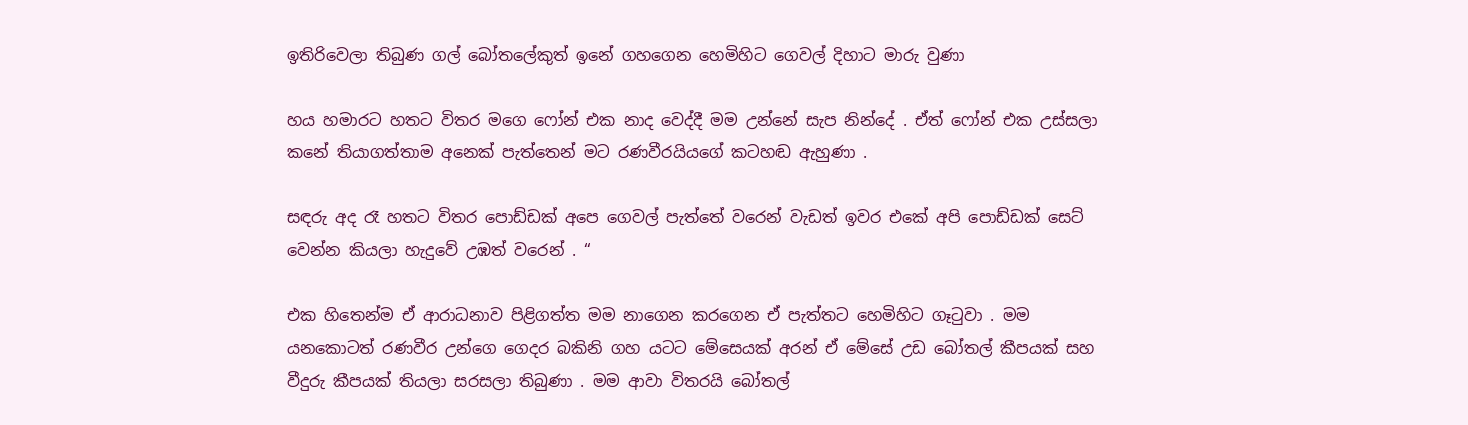ඉතිරිවෙලා තිබුණ ගල් බෝතලේකුත් ඉනේ ගහගෙන හෙමිහිට ගෙවල් දිහාට මාරු වුණා

හය හමාරට හතට විතර මගෙ ෆෝන් එක නාද වෙද්දී මම උන්නේ සැප නින්දේ . ඒත් ෆෝන් එක උස්සලා කනේ තියාගත්තාම අනෙක් පැත්තෙන් මට රණවීරයියගේ කටහඬ ඇහුණා .

සඳරු අද රෑ හතට විතර පොඩ්ඩක් අපෙ ගෙවල් පැත්තේ වරෙන් වැඩත් ඉවර එකේ අපි පොඩ්ඩක් සෙට් වෙන්න කියලා හැදුවේ උඹත් වරෙන් . “

එක හිතෙන්ම ඒ ආරාධනාව පිළිගත්ත මම නාගෙන කරගෙන ඒ පැත්තට හෙමිහිට ගෑටුවා . මම යනකොටත් රණවීර උන්ගෙ ගෙදර බකිනි ගහ යටට මේසෙයක් අරන් ඒ මේසේ උඩ බෝතල් කීපයක් සහ වීදුරු කීපයක් තියලා සරසලා තිබුණා . මම ආවා විතරයි බෝතල්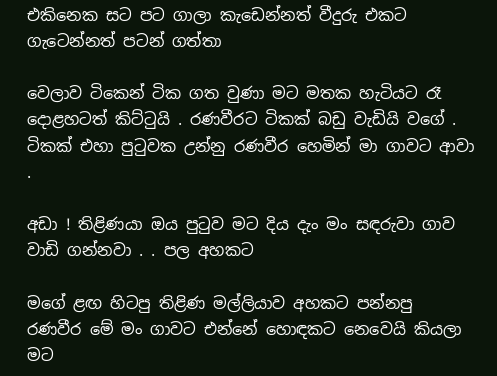එකිනෙක සට පට ගාලා කැඩෙන්නත් වීදුරු එකට ගැටෙන්නත් පටන් ගත්තා

වෙලාව ටිකෙන් ටික ගත වුණා මට මතක හැටියට රෑ දොළහටත් කිට්ටුයි . රණවීරට ටිකක් බඩු වැඩියි වගේ . ටිකක් එහා පුටුවක උන්නු රණවීර හෙමින් මා ගාවට ආවා .

අඩා ! තිළිණයා ඔය පුටුව මට දිය දැං මං සඳරුවා ගාව වාඩි ගන්නවා . . පල අහකට

මගේ ළඟ හිටපු තිළිණ මල්ලියාව අහකට පන්නපු රණවීර මේ මං ගාවට එන්නේ හොඳකට නෙවෙයි කියලා මට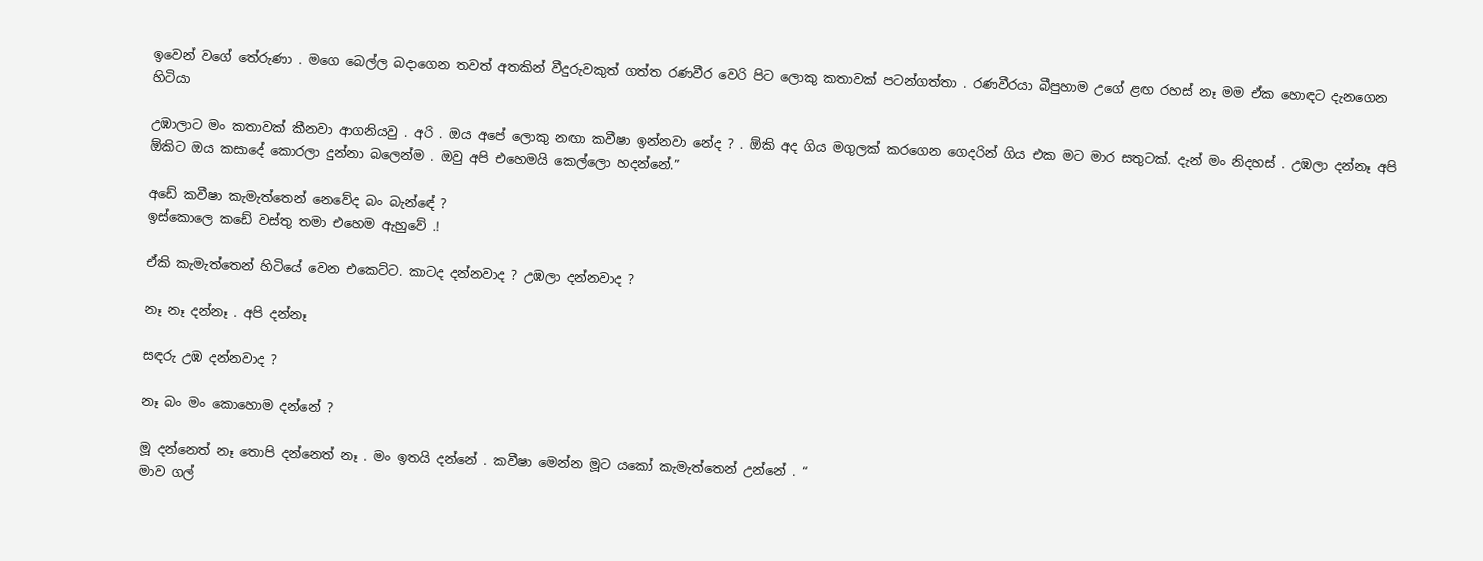ඉවෙන් වගේ තේරුණා . මගෙ බෙල්ල බදාගෙන තවත් අතකින් වීදුරුවකුත් ගත්ත රණවීර වෙරි පිට ලොකු කතාවක් පටන්ගත්තා . රණවීරයා බීපුහාම උගේ ළඟ රහස් නෑ මම ඒක හොඳට දැනගෙන හිටියා

උඹාලාට මං කතාවක් කීනවා ආගනියවු . අරි . ඔය අපේ ලොකු නඟා කවීෂා ඉන්නවා නේද ? . ඕකි අද ගිය මගුලක් කරගෙන ගෙදරින් ගිය එක මට මාර සතුටක්. දැන් මං නිදහස් . උඹලා දන්නෑ අපි ඕකිට ඔය කසාදේ කොරලා දුන්නා බලෙන්ම . ඔවු අපි එහෙමයි කෙල්ලො හදන්නේ.”

අඩේ කවීෂා කැමැත්තෙන් නෙවේද බං බැන්ඳේ ?
ඉස්කොලෙ කඩේ වස්තු තමා එහෙම ඇහුවේ .!

ඒකි කැමැත්තෙන් හිටියේ වෙන එකෙට්ට. කාටද දන්නවාද ? උඹලා දන්නවාද ?

නෑ නෑ දන්නෑ . අපි දන්නෑ

සඳරු උඹ දන්නවාද ?

නෑ බං මං කොහොම දන්නේ ?

මූ දන්නෙත් නෑ තොපි දන්නෙත් නෑ . මං ඉතයි දන්නේ . කවීෂා මෙන්න මූට යකෝ කැමැත්තෙන් උන්නේ . “
මාව ගල්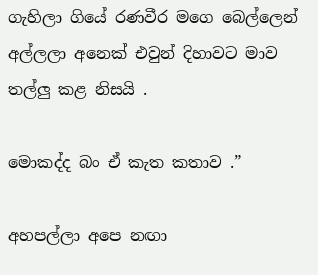ගැහිලා ගියේ රණවීර මගෙ බෙල්ලෙන් අල්ලලා අනෙක් එවුන් දිහාවට මාව තල්ලු කළ නිසයි .

මොකද්ද බං ඒ කැත කතාව .”

අහපල්ලා අපෙ නඟා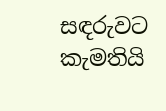සඳරුවට කැමතියි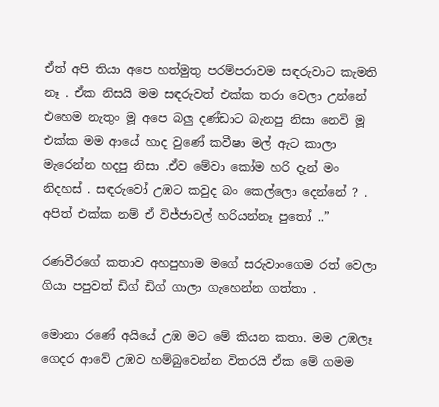ඒත් අපි තියා අපෙ හත්මුතු පරම්පරාවම සඳරුවාට කැමති නෑ . ඒක නිසයි මම සඳරුවත් එක්ක තරා වෙලා උන්නේ එහෙම නැතුං මූ අපෙ බලු දණ්ඩාට බැනපු නිසා නෙවි මූ එක්ක මම ආයේ හාද වුණේ කවීෂා මල් ඇට කාලා මැරෙන්න හදපු නිසා .ඒව මේවා කෝම හරි දැන් මං නිදහස් . සඳරුවෝ උඹට කවුද බං කෙල්ලො දෙන්නේ ? . අපිත් එක්ක නම් ඒ විජ්ජාවල් හරියන්නෑ පුතෝ ..”

රණවීරගේ කතාව අහපුහාම මගේ සරුවාංගෙම රත් වෙලා ගියා පපුවත් ඩිග් ඩිග් ගාලා ගැහෙන්න ගත්තා .

මොනා රණේ අයියේ උඹ මට මේ කියන කතා. මම උඹලෑ ගෙදර ආවේ උඹව හම්බුවෙන්න විතරයි ඒක මේ ගමම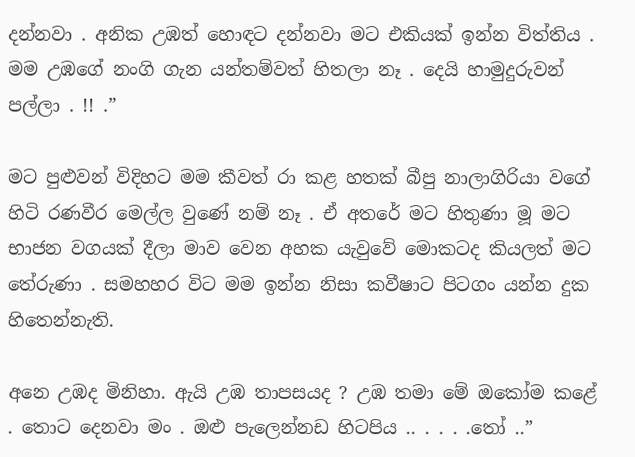දන්නවා . අනික උඹත් හොඳට දන්නවා මට එකියක් ඉන්න විත්තිය . මම උඹගේ නංගි ගැන යන්තම්වත් හිතලා නෑ . දෙයි හාමුදුරුවන් පල්ලා . !! .”

මට පුළුවන් විදිහට මම කීවත් රා කළ හතක් බීපු නාලාගිරියා වගේ හිටි රණවීර මෙල්ල වුණේ නම් නෑ . ඒ අතරේ මට හිතුණා මූ මට භාජන වගයක් දීලා මාව වෙන අහක යැවුවේ මොකටද කියලත් මට තේරුණා . සමහහර විට මම ඉන්න නිසා කවීෂාට පිටගං යන්න දුක හිතෙන්නැති.

අනෙ උඹද මිනිහා. ඇයි උඹ තාපසයද ? උඹ තමා මේ ඔකෝම කළේ . තොට දෙනවා මං . ඔළු පැලෙන්නඩ හිටපිය .. . . . .තෝ ..”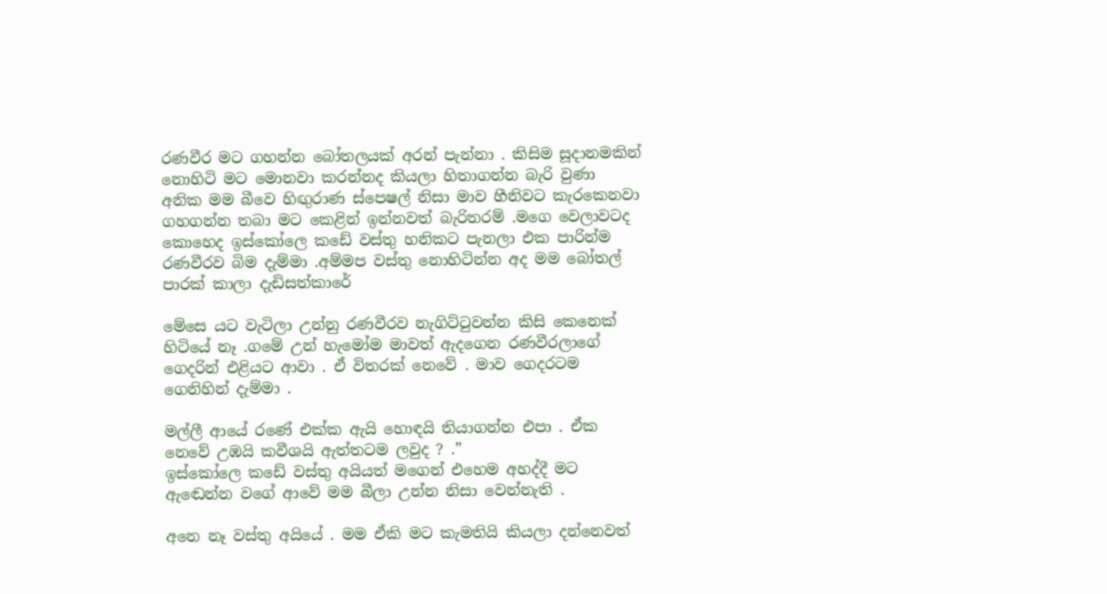රණවීර මට ගහන්න බෝතලයක් අරන් පැන්නා . කිසිම සූදානමකින් නොහිටි මට මොනවා කරන්නද කියලා හිතාගන්න බැරි වුණා අනික මම බීවෙ හිඟුරාණ ස්පෙෂල් නිසා මාව හීනිවට කැරකෙනවා ගහගන්න තබා මට කෙළින් ඉන්නවත් බැරිතරම් .මගෙ වෙලාවටද කොහෙද ඉස්කෝලෙ කඩේ වස්තු හනිකට පැනලා එක පාරින්ම රණවීරව බිම දැම්මා .අම්මප වස්තු නොහිටින්න අද මම බෝතල් පාරක් කාලා දැඩිසත්කාරේ

මේසෙ යට වැටිලා උන්නු රණවීරව නැගිට්ටුවන්න කිසි කෙනෙක් හිටියේ නෑ .ගමේ උන් හැමෝම මාවත් ඇදගෙන රණවීරලාගේ ගෙදරින් එළියට ආවා . ඒ විතරක් නෙවේ . මාව ගෙදරටම ගෙනිහින් දැම්මා .

මල්ලී ආයේ රණේ එක්ක ඇයි හොඳයි තියාගන්න එපා . ඒක නෙවේ උඹයි කවීශයි ඇත්තටම ලවුද ? .”
ඉස්කෝලෙ කඩේ වස්තු අයියත් මගෙන් එහෙම අහද්දී මට ඇඬෙන්න වගේ ආවේ මම බීලා උන්න නිසා වෙන්නැති .

අනෙ නෑ වස්තු අයියේ . මම ඒකි මට කැමතියි කියලා දන්නෙවත්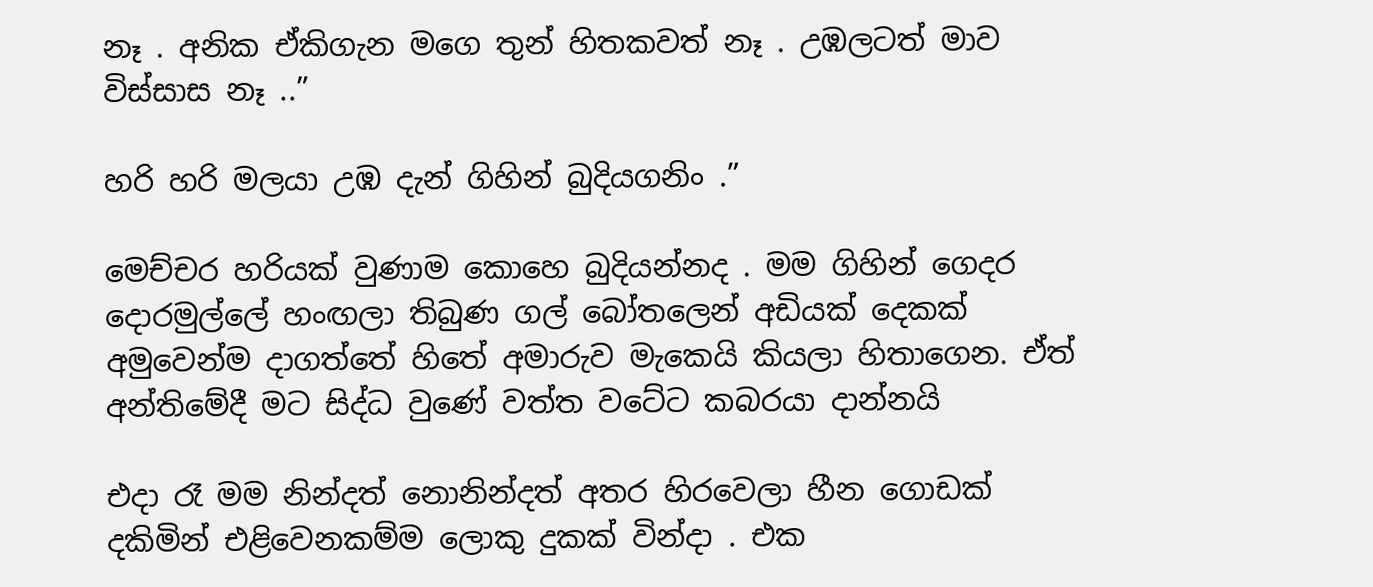නෑ . අනික ඒකිගැන මගෙ තුන් හිතකවත් නෑ . උඹලටත් මාව විස්සාස නෑ ..”

හරි හරි මලයා උඹ දැන් ගිහින් බුදියගනිං .”

මෙච්චර හරියක් වුණාම කොහෙ බුදියන්නද . මම ගිහින් ගෙදර දොරමුල්ලේ හංඟලා තිබුණ ගල් බෝතලෙන් අඩියක් දෙකක් අමුවෙන්ම දාගත්තේ හිතේ අමාරුව මැකෙයි කියලා හිතාගෙන. ඒත් අන්තිමේදී මට සිද්ධ වුණේ වත්ත වටේට කබරයා දාන්නයි

එදා රෑ මම නින්දත් නොනින්දත් අතර හිරවෙලා හීන ගොඩක් දකිමින් එළිවෙනකම්ම ලොකු දුකක් වින්දා . එක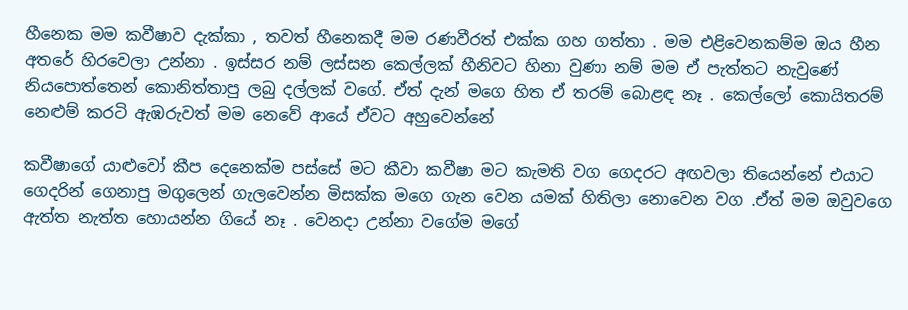හීනෙක මම කවීෂාව දැක්කා , තවත් හීනෙකදී මම රණවීරත් එක්ක ගහ ගත්තා . මම එළිවෙනකම්ම ඔය හීන අතරේ හිරවෙලා උන්නා . ඉස්සර නම් ලස්සන කෙල්ලක් හීනිවට හිනා වුණා නම් මම ඒ පැත්තට නැවුණේ නියපොත්තෙන් කොනිත්තාපු ලබු දල්ලක් වගේ. ඒත් දැන් මගෙ හිත ඒ තරම් බොළඳ නෑ . කෙල්ලෝ කොයිතරම් නෙළුම් කරටි ඇඹරුවත් මම නෙවේ ආයේ ඒවට අහුවෙන්නේ

කවීෂාගේ යාළුවෝ කීප දෙනෙක්ම පස්සේ මට කීවා කවීෂා මට කැමති වග ගෙදරට අඟවලා තියෙන්නේ එයාට ගෙදරින් ගෙනාපු මගුලෙන් ගැලවෙන්න මිසක්ක මගෙ ගැන වෙන යමක් හිතිලා නොවෙන වග .ඒත් මම ඔවුවගෙ ඇත්ත නැත්ත හොයන්න ගියේ නෑ . වෙනදා උන්නා වගේම මගේ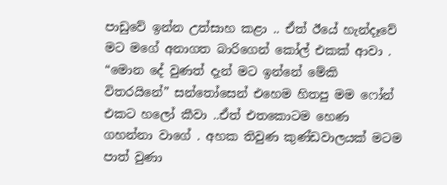පාඩුවේ ඉන්න උත්සාහ කළා .. ඒත් ඊයේ හැන්දෑවේ මට මගේ අනාගත බාරිගෙන් කෝල් එකක් ආවා . “මොන දේ වුණත් දැන් මට ඉන්නේ මේකි විතරයිනේ” සන්තෝසෙන් එහෙම හිතපු මම ෆෝන් එකට හලෝ කීවා ..ඒත් එතකොටම හෙණ ගහන්නා වාගේ . අහක තිවුණ කුණ්ඩවාලයක් මටම පාත් වුණා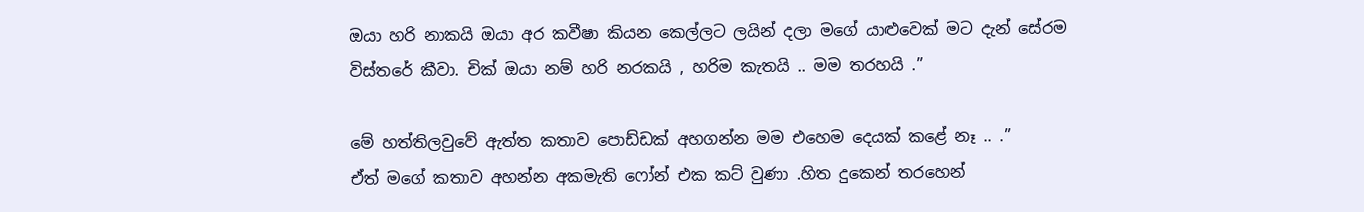ඔයා හරි නාකයි ඔයා අර කවීෂා කියන කෙල්ලට ලයින් දලා මගේ යාළුවෙක් මට දැන් සේරම විස්තරේ කීවා. චික් ඔයා නම් හරි නරකයි , හරිම කැතයි .. මම තරහයි .”

මේ හත්තිලවුවේ ඇත්ත කතාව පොඩ්ඩක් අහගන්න මම එහෙම දෙයක් කළේ නෑ .. .”
ඒත් මගේ කතාව අහන්න අකමැති ෆෝන් එක කට් වුණා .හිත දුකෙන් තරහෙන්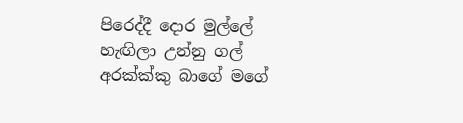පිරෙද්දී දොර මුල්ලේ හැඟිලා උන්නු ගල් අරක්ක්කු බාගේ මගේ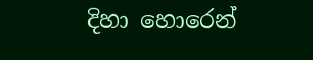දිහා හොරෙන්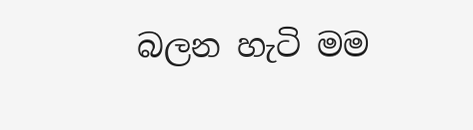බලන හැටි මම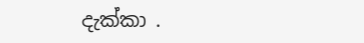දැක්කා .